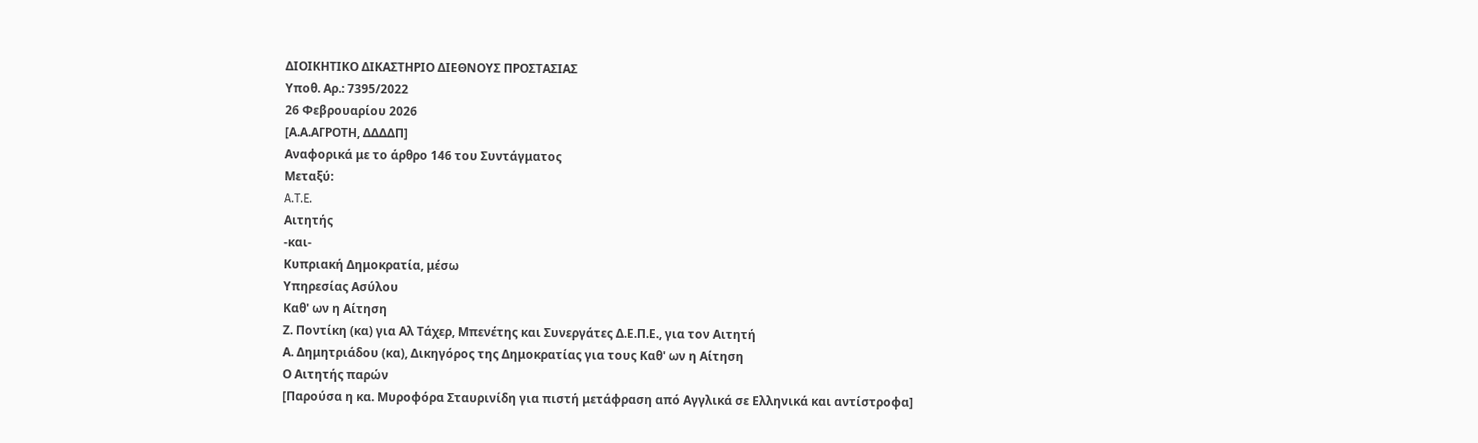ΔΙΟΙΚΗΤΙΚΟ ΔΙΚΑΣΤΗΡΙΟ ΔΙΕΘΝΟΥΣ ΠΡΟΣΤΑΣΙΑΣ
Υπoθ. Αρ.: 7395/2022
26 Φεβρουαρίου 2026
[Α.Α.ΑΓΡΟΤΗ, ΔΔΔΔΠ]
Αναφορικά με το άρθρο 146 του Συντάγματος
Μεταξύ:
A.T.E.
Αιτητής
-και-
Κυπριακή Δημοκρατία, μέσω
Υπηρεσίας Ασύλου
Καθ' ων η Αίτηση
Ζ. Ποντίκη (κα) για Αλ Τάχερ, Μπενέτης και Συνεργάτες Δ.Ε.Π.Ε., για τον Αιτητή
Α. Δημητριάδου (κα), Δικηγόρος της Δημοκρατίας για τους Καθ' ων η Αίτηση
Ο Αιτητής παρών
[Παρούσα η κα. Μυροφόρα Σταυρινίδη για πιστή μετάφραση από Αγγλικά σε Ελληνικά και αντίστροφα]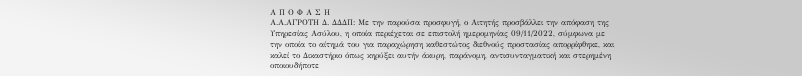Α Π Ο Φ Α Σ Η
Α.Α.ΑΓΡΟΤΗ Δ. ΔΔΔΠ: Με την παρούσα προσφυγή, ο Αιτητής προσβάλλει την απόφαση της Υπηρεσίας Ασύλου, η οποία περιέχεται σε επιστολή ημερομηνίας 09/11/2022, σύμφωνα με την οποία το αίτημά του για παραχώρηση καθεστώτος διεθνούς προστασίας απορρίφθηκε, και καλεί το Δικαστήριο όπως κηρύξει αυτήν άκυρη, παράνομη, αντισυνταγματική και στερημένη οποιουδήποτε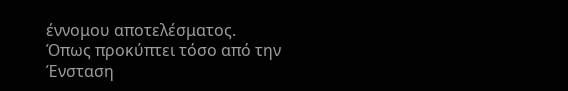έννομου αποτελέσματος.
Όπως προκύπτει τόσο από την Ένσταση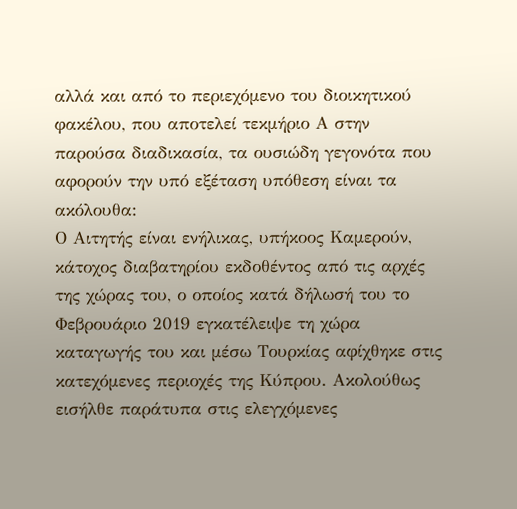αλλά και από το περιεχόμενο του διοικητικού φακέλου, που αποτελεί τεκμήριο Α στην παρούσα διαδικασία, τα ουσιώδη γεγονότα που αφορούν την υπό εξέταση υπόθεση είναι τα ακόλουθα:
Ο Αιτητής είναι ενήλικας, υπήκοος Καμερούν, κάτοχος διαβατηρίου εκδοθέντος από τις αρχές της χώρας του, ο οποίος κατά δήλωσή του το Φεβρουάριο 2019 εγκατέλειψε τη χώρα καταγωγής του και μέσω Τουρκίας αφίχθηκε στις κατεχόμενες περιοχές της Κύπρου. Ακολούθως εισήλθε παράτυπα στις ελεγχόμενες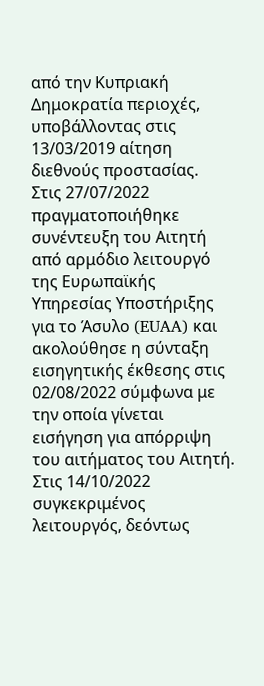από την Κυπριακή Δημοκρατία περιοχές, υποβάλλοντας στις 13/03/2019 αίτηση διεθνούς προστασίας.
Στις 27/07/2022 πραγματοποιήθηκε συνέντευξη του Αιτητή από αρμόδιο λειτουργό της Ευρωπαϊκής Υπηρεσίας Υποστήριξης για το Άσυλο (EUAA) και ακολούθησε η σύνταξη εισηγητικής έκθεσης στις 02/08/2022 σύμφωνα με την οποία γίνεται εισήγηση για απόρριψη του αιτήματος του Αιτητή. Στις 14/10/2022 συγκεκριμένος λειτουργός, δεόντως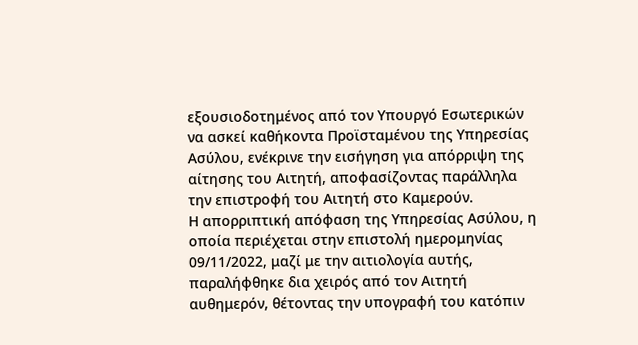εξουσιοδοτημένος από τον Υπουργό Εσωτερικών να ασκεί καθήκοντα Προϊσταμένου της Υπηρεσίας Ασύλου, ενέκρινε την εισήγηση για απόρριψη της αίτησης του Αιτητή, αποφασίζοντας παράλληλα την επιστροφή του Αιτητή στο Καμερούν.
Η απορριπτική απόφαση της Υπηρεσίας Ασύλου, η οποία περιέχεται στην επιστολή ημερομηνίας 09/11/2022, μαζί με την αιτιολογία αυτής, παραλήφθηκε δια χειρός από τον Αιτητή αυθημερόν, θέτοντας την υπογραφή του κατόπιν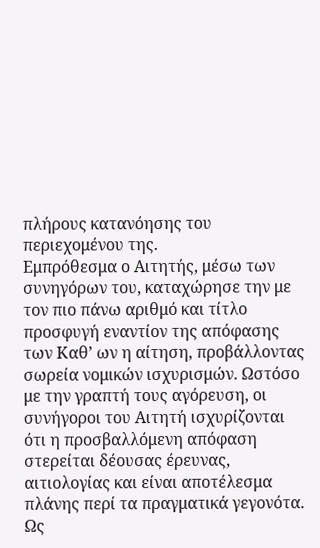πλήρους κατανόησης του περιεχομένου της.
Εμπρόθεσμα ο Αιτητής, μέσω των συνηγόρων του, καταχώρησε την με τον πιο πάνω αριθμό και τίτλο προσφυγή εναντίον της απόφασης των Καθ’ ων η αίτηση, προβάλλοντας σωρεία νομικών ισχυρισμών. Ωστόσο με την γραπτή τους αγόρευση, οι συνήγοροι του Αιτητή ισχυρίζονται ότι η προσβαλλόμενη απόφαση στερείται δέουσας έρευνας, αιτιολογίας και είναι αποτέλεσμα πλάνης περί τα πραγματικά γεγονότα. Ως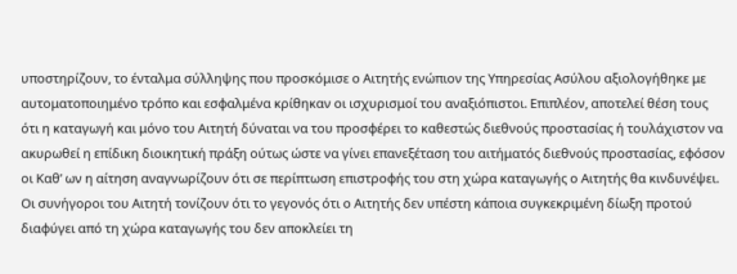υποστηρίζουν, το ένταλμα σύλληψης που προσκόμισε ο Αιτητής ενώπιον της Υπηρεσίας Ασύλου αξιολογήθηκε με αυτοματοποιημένο τρόπο και εσφαλμένα κρίθηκαν οι ισχυρισμοί του αναξιόπιστοι. Επιπλέον, αποτελεί θέση τους ότι η καταγωγή και μόνο του Αιτητή δύναται να του προσφέρει το καθεστώς διεθνούς προστασίας ή τουλάχιστον να ακυρωθεί η επίδικη διοικητική πράξη ούτως ώστε να γίνει επανεξέταση του αιτήματός διεθνούς προστασίας, εφόσον οι Καθ’ ων η αίτηση αναγνωρίζουν ότι σε περίπτωση επιστροφής του στη χώρα καταγωγής ο Αιτητής θα κινδυνέψει. Οι συνήγοροι του Αιτητή τονίζουν ότι το γεγονός ότι ο Αιτητής δεν υπέστη κάποια συγκεκριμένη δίωξη προτού διαφύγει από τη χώρα καταγωγής του δεν αποκλείει τη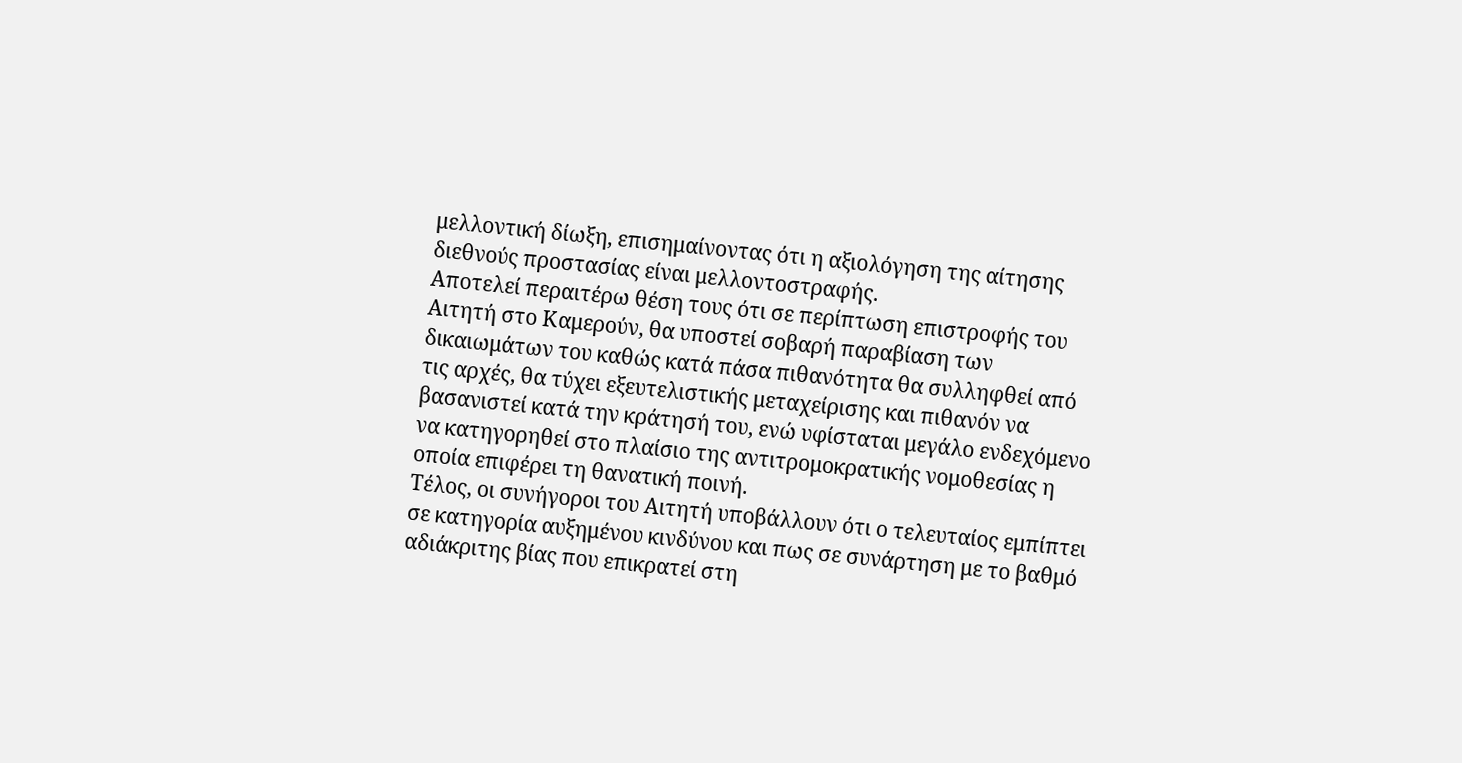μελλοντική δίωξη, επισημαίνοντας ότι η αξιολόγηση της αίτησης διεθνούς προστασίας είναι μελλοντοστραφής.
Αποτελεί περαιτέρω θέση τους ότι σε περίπτωση επιστροφής του Αιτητή στο Καμερούν, θα υποστεί σοβαρή παραβίαση των δικαιωμάτων του καθώς κατά πάσα πιθανότητα θα συλληφθεί από τις αρχές, θα τύχει εξευτελιστικής μεταχείρισης και πιθανόν να βασανιστεί κατά την κράτησή του, ενώ υφίσταται μεγάλο ενδεχόμενο να κατηγορηθεί στο πλαίσιο της αντιτρομοκρατικής νομοθεσίας η οποία επιφέρει τη θανατική ποινή.
Τέλος, οι συνήγοροι του Αιτητή υποβάλλουν ότι ο τελευταίος εμπίπτει σε κατηγορία αυξημένου κινδύνου και πως σε συνάρτηση με το βαθμό αδιάκριτης βίας που επικρατεί στη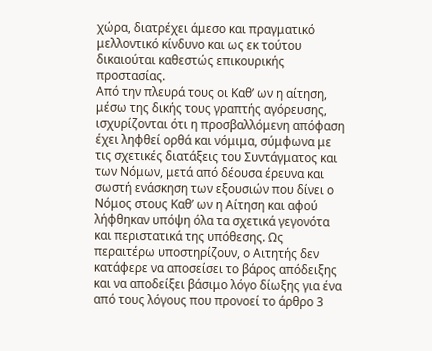χώρα, διατρέχει άμεσο και πραγματικό μελλοντικό κίνδυνο και ως εκ τούτου δικαιούται καθεστώς επικουρικής προστασίας.
Από την πλευρά τους οι Καθ’ ων η αίτηση, μέσω της δικής τους γραπτής αγόρευσης, ισχυρίζονται ότι η προσβαλλόμενη απόφαση έχει ληφθεί ορθά και νόμιμα, σύμφωνα με τις σχετικές διατάξεις του Συντάγματος και των Νόμων, μετά από δέουσα έρευνα και σωστή ενάσκηση των εξουσιών που δίνει ο Νόμος στους Καθ’ ων η Αίτηση και αφού λήφθηκαν υπόψη όλα τα σχετικά γεγονότα και περιστατικά της υπόθεσης. Ως περαιτέρω υποστηρίζουν, ο Αιτητής δεν κατάφερε να αποσείσει το βάρος απόδειξης και να αποδείξει βάσιμο λόγο δίωξης για ένα από τους λόγους που προνοεί το άρθρο 3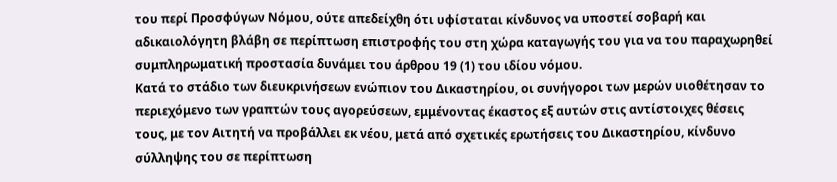του περί Προσφύγων Νόμου, ούτε απεδείχθη ότι υφίσταται κίνδυνος να υποστεί σοβαρή και αδικαιολόγητη βλάβη σε περίπτωση επιστροφής του στη χώρα καταγωγής του για να του παραχωρηθεί συμπληρωματική προστασία δυνάμει του άρθρου 19 (1) του ιδίου νόμου.
Κατά το στάδιο των διευκρινήσεων ενώπιον του Δικαστηρίου, οι συνήγοροι των μερών υιοθέτησαν το περιεχόμενο των γραπτών τους αγορεύσεων, εμμένοντας έκαστος εξ αυτών στις αντίστοιχες θέσεις τους, με τον Αιτητή να προβάλλει εκ νέου, μετά από σχετικές ερωτήσεις του Δικαστηρίου, κίνδυνο σύλληψης του σε περίπτωση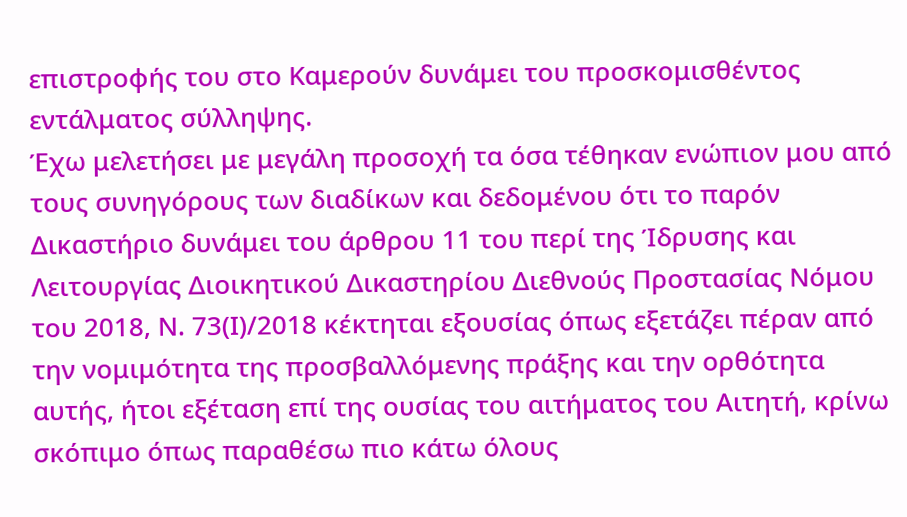επιστροφής του στο Καμερούν δυνάμει του προσκομισθέντος εντάλματος σύλληψης.
Έχω μελετήσει με μεγάλη προσοχή τα όσα τέθηκαν ενώπιον μου από τους συνηγόρους των διαδίκων και δεδομένου ότι το παρόν Δικαστήριο δυνάμει του άρθρου 11 του περί της Ίδρυσης και Λειτουργίας Διοικητικού Δικαστηρίου Διεθνούς Προστασίας Νόμου του 2018, Ν. 73(Ι)/2018 κέκτηται εξουσίας όπως εξετάζει πέραν από την νομιμότητα της προσβαλλόμενης πράξης και την ορθότητα αυτής, ήτοι εξέταση επί της ουσίας του αιτήματος του Αιτητή, κρίνω σκόπιμο όπως παραθέσω πιο κάτω όλους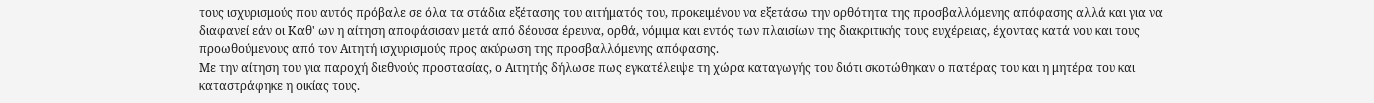τους ισχυρισμούς που αυτός πρόβαλε σε όλα τα στάδια εξέτασης του αιτήματός του, προκειμένου να εξετάσω την ορθότητα της προσβαλλόμενης απόφασης αλλά και για να διαφανεί εάν οι Καθ' ων η αίτηση αποφάσισαν μετά από δέουσα έρευνα, ορθά, νόμιμα και εντός των πλαισίων της διακριτικής τους ευχέρειας, έχοντας κατά νου και τους προωθούμενους από τον Αιτητή ισχυρισμούς προς ακύρωση της προσβαλλόμενης απόφασης.
Με την αίτηση του για παροχή διεθνούς προστασίας, ο Αιτητής δήλωσε πως εγκατέλειψε τη χώρα καταγωγής του διότι σκοτώθηκαν ο πατέρας του και η μητέρα του και καταστράφηκε η οικίας τους.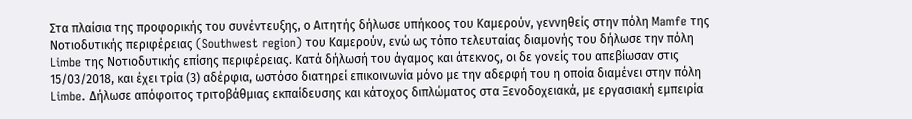Στα πλαίσια της προφορικής του συνέντευξης, ο Αιτητής δήλωσε υπήκοος του Καμερούν, γεννηθείς στην πόλη Mamfe της Νοτιοδυτικής περιφέρειας (Southwest region) του Καμερούν, ενώ ως τόπο τελευταίας διαμονής του δήλωσε την πόλη Limbe της Νοτιοδυτικής επίσης περιφέρειας. Κατά δήλωσή του άγαμος και άτεκνος, οι δε γονείς του απεβίωσαν στις 15/03/2018, και έχει τρία (3) αδέρφια, ωστόσο διατηρεί επικοινωνία μόνο με την αδερφή του η οποία διαμένει στην πόλη Limbe. Δήλωσε απόφοιτος τριτοβάθμιας εκπαίδευσης και κάτοχος διπλώματος στα Ξενοδοχειακά, με εργασιακή εμπειρία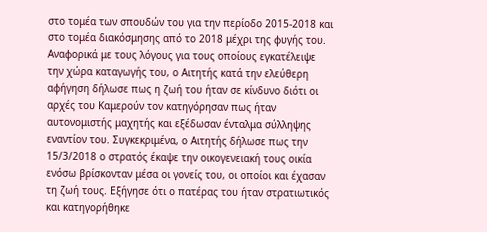στο τομέα των σπουδών του για την περίοδο 2015-2018 και στο τομέα διακόσμησης από το 2018 μέχρι της φυγής του.
Αναφορικά με τους λόγους για τους οποίους εγκατέλειψε την χώρα καταγωγής του, ο Αιτητής κατά την ελεύθερη αφήγηση δήλωσε πως η ζωή του ήταν σε κίνδυνο διότι οι αρχές του Καμερούν τον κατηγόρησαν πως ήταν αυτονομιστής μαχητής και εξέδωσαν ένταλμα σύλληψης εναντίον του. Συγκεκριμένα, ο Αιτητής δήλωσε πως την 15/3/2018 ο στρατός έκαψε την οικογενειακή τους οικία ενόσω βρίσκονταν μέσα οι γονείς του, οι οποίοι και έχασαν τη ζωή τους. Εξήγησε ότι ο πατέρας του ήταν στρατιωτικός και κατηγορήθηκε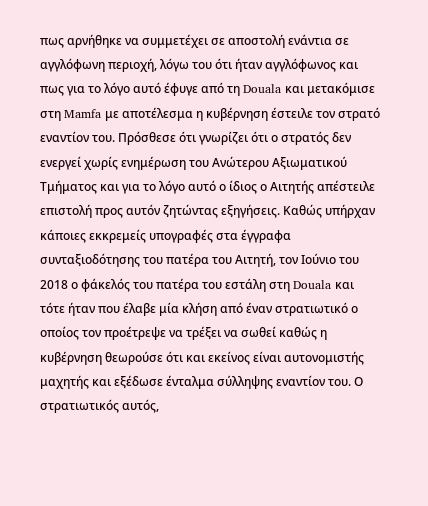πως αρνήθηκε να συμμετέχει σε αποστολή ενάντια σε αγγλόφωνη περιοχή, λόγω του ότι ήταν αγγλόφωνος και πως για το λόγο αυτό έφυγε από τη Douala και μετακόμισε στη Mamfa με αποτέλεσμα η κυβέρνηση έστειλε τον στρατό εναντίον του. Πρόσθεσε ότι γνωρίζει ότι ο στρατός δεν ενεργεί χωρίς ενημέρωση του Ανώτερου Αξιωματικού Τμήματος και για το λόγο αυτό ο ίδιος ο Αιτητής απέστειλε επιστολή προς αυτόν ζητώντας εξηγήσεις. Καθώς υπήρχαν κάποιες εκκρεμείς υπογραφές στα έγγραφα συνταξιοδότησης του πατέρα του Αιτητή, τον Ιούνιο του 2018 ο φάκελός του πατέρα του εστάλη στη Douala και τότε ήταν που έλαβε μία κλήση από έναν στρατιωτικό ο οποίος τον προέτρεψε να τρέξει να σωθεί καθώς η κυβέρνηση θεωρούσε ότι και εκείνος είναι αυτονομιστής μαχητής και εξέδωσε ένταλμα σύλληψης εναντίον του. Ο στρατιωτικός αυτός,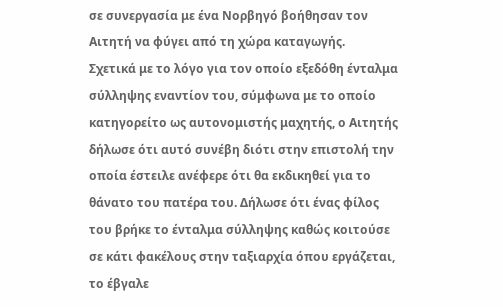σε συνεργασία με ένα Νορβηγό βοήθησαν τον Αιτητή να φύγει από τη χώρα καταγωγής.
Σχετικά με το λόγο για τον οποίο εξεδόθη ένταλμα σύλληψης εναντίον του, σύμφωνα με το οποίο κατηγορείτο ως αυτονομιστής μαχητής, ο Αιτητής δήλωσε ότι αυτό συνέβη διότι στην επιστολή την οποία έστειλε ανέφερε ότι θα εκδικηθεί για το θάνατο του πατέρα του. Δήλωσε ότι ένας φίλος του βρήκε το ένταλμα σύλληψης καθώς κοιτούσε σε κάτι φακέλους στην ταξιαρχία όπου εργάζεται, το έβγαλε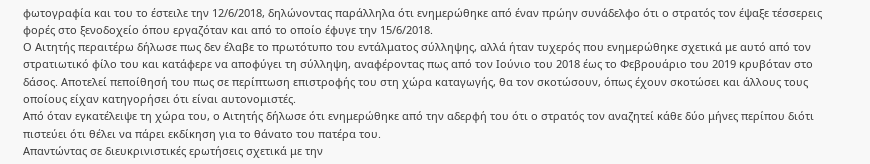φωτογραφία και του το έστειλε την 12/6/2018, δηλώνοντας παράλληλα ότι ενημερώθηκε από έναν πρώην συνάδελφο ότι ο στρατός τον έψαξε τέσσερεις φορές στο ξενοδοχείο όπου εργαζόταν και από το οποίο έφυγε την 15/6/2018.
Ο Αιτητής περαιτέρω δήλωσε πως δεν έλαβε το πρωτότυπο του εντάλματος σύλληψης, αλλά ήταν τυχερός που ενημερώθηκε σχετικά με αυτό από τον στρατιωτικό φίλο του και κατάφερε να αποφύγει τη σύλληψη, αναφέροντας πως από τον Ιούνιο του 2018 έως το Φεβρουάριο του 2019 κρυβόταν στο δάσος. Αποτελεί πεποίθησή του πως σε περίπτωση επιστροφής του στη χώρα καταγωγής, θα τον σκοτώσουν, όπως έχουν σκοτώσει και άλλους τους οποίους είχαν κατηγορήσει ότι είναι αυτονομιστές.
Από όταν εγκατέλειψε τη χώρα του, ο Αιτητής δήλωσε ότι ενημερώθηκε από την αδερφή του ότι ο στρατός τον αναζητεί κάθε δύο μήνες περίπου διότι πιστεύει ότι θέλει να πάρει εκδίκηση για το θάνατο του πατέρα του.
Απαντώντας σε διευκρινιστικές ερωτήσεις σχετικά με την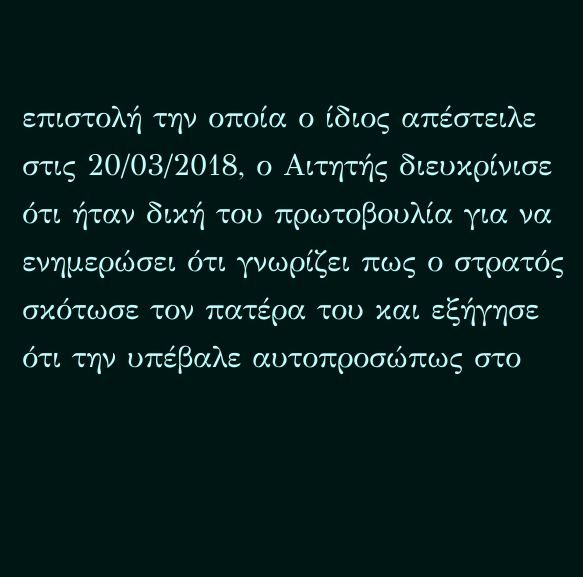επιστολή την οποία ο ίδιος απέστειλε στις 20/03/2018, ο Αιτητής διευκρίνισε ότι ήταν δική του πρωτοβουλία για να ενημερώσει ότι γνωρίζει πως ο στρατός σκότωσε τον πατέρα του και εξήγησε ότι την υπέβαλε αυτοπροσώπως στο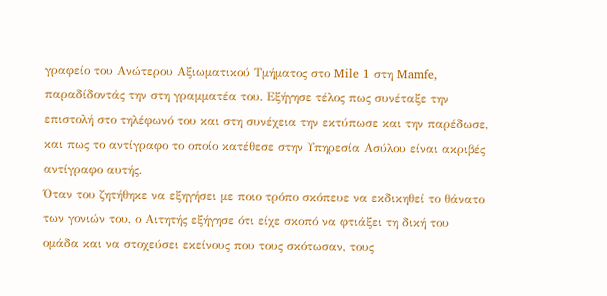γραφείο του Ανώτερου Αξιωματικού Τμήματος στο Mile 1 στη Mamfe, παραδίδοντάς την στη γραμματέα του. Εξήγησε τέλος πως συνέταξε την επιστολή στο τηλέφωνό του και στη συνέχεια την εκτύπωσε και την παρέδωσε, και πως το αντίγραφο το οποίο κατέθεσε στην Υπηρεσία Ασύλου είναι ακριβές αντίγραφο αυτής.
Όταν του ζητήθηκε να εξηγήσει με ποιο τρόπο σκόπευε να εκδικηθεί το θάνατο των γονιών του, ο Αιτητής εξήγησε ότι είχε σκοπό να φτιάξει τη δική του ομάδα και να στοχεύσει εκείνους που τους σκότωσαν, τους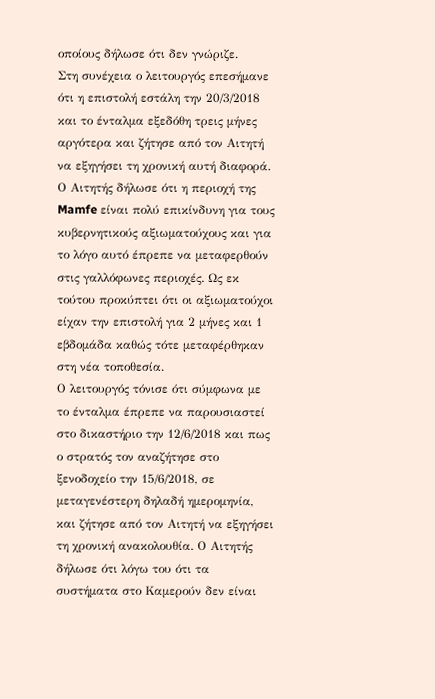οποίους δήλωσε ότι δεν γνώριζε.
Στη συνέχεια ο λειτουργός επεσήμανε ότι η επιστολή εστάλη την 20/3/2018 και το ένταλμα εξεδόθη τρεις μήνες αργότερα και ζήτησε από τον Αιτητή να εξηγήσει τη χρονική αυτή διαφορά. Ο Αιτητής δήλωσε ότι η περιοχή της Mamfe είναι πολύ επικίνδυνη για τους κυβερνητικούς αξιωματούχους και για το λόγο αυτό έπρεπε να μεταφερθούν στις γαλλόφωνες περιοχές. Ως εκ τούτου προκύπτει ότι οι αξιωματούχοι είχαν την επιστολή για 2 μήνες και 1 εβδομάδα καθώς τότε μεταφέρθηκαν στη νέα τοποθεσία.
Ο λειτουργός τόνισε ότι σύμφωνα με το ένταλμα έπρεπε να παρουσιαστεί στο δικαστήριο την 12/6/2018 και πως ο στρατός τον αναζήτησε στο ξενοδοχείο την 15/6/2018, σε μεταγενέστερη δηλαδή ημερομηνία, και ζήτησε από τον Αιτητή να εξηγήσει τη χρονική ανακολουθία. Ο Αιτητής δήλωσε ότι λόγω του ότι τα συστήματα στο Καμερούν δεν είναι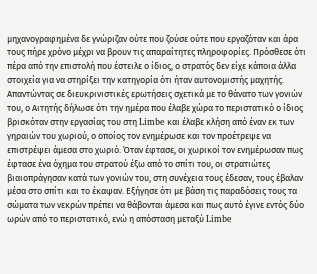μηχανογραφημένα δε γνώριζαν ούτε που ζούσε ούτε που εργαζόταν και άρα τους πήρε χρόνο μέχρι να βρουν τις απαραίτητες πληροφορίες. Πρόσθεσε ότι πέρα από την επιστολή που έστειλε ο ίδιος, ο στρατός δεν είχε κάποια άλλα στοιχεία για να στηρίξει την κατηγορία ότι ήταν αυτονομιστής μαχητής.
Απαντώντας σε διευκρινιστικές ερωτήσεις σχετικά με το θάνατο των γονιών του, ο Αιτητής δήλωσε ότι την ημέρα που έλαβε χώρα το περιστατικό ο ίδιος βρισκόταν στην εργασίας του στη Limbe και έλαβε κλήση από έναν εκ των γηραιών του χωριού, ο οποίος τον ενημέρωσε και τον προέτρεψε να επιστρέψει άμεσα στο χωριό. Όταν έφτασε, οι χωρικοί τον ενημέρωσαν πως έφτασε ένα όχημα του στρατού έξω από το σπίτι του, οι στρατιώτες βιαιοπράγησαν κατά των γονιών του, στη συνέχεια τους έδεσαν, τους έβαλαν μέσα στο σπίτι και το έκαψαν. Εξήγησε ότι με βάση τις παραδόσεις τους τα σώματα των νεκρών πρέπει να θάβονται άμεσα και πως αυτό έγινε εντός δύο ωρών από το περιστατικό, ενώ η απόσταση μεταξύ Limbe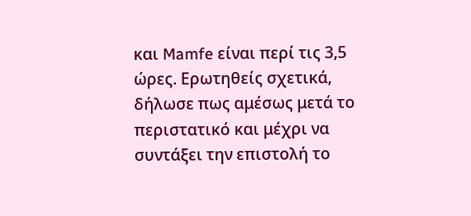και Mamfe είναι περί τις 3,5 ώρες. Ερωτηθείς σχετικά, δήλωσε πως αμέσως μετά το περιστατικό και μέχρι να συντάξει την επιστολή το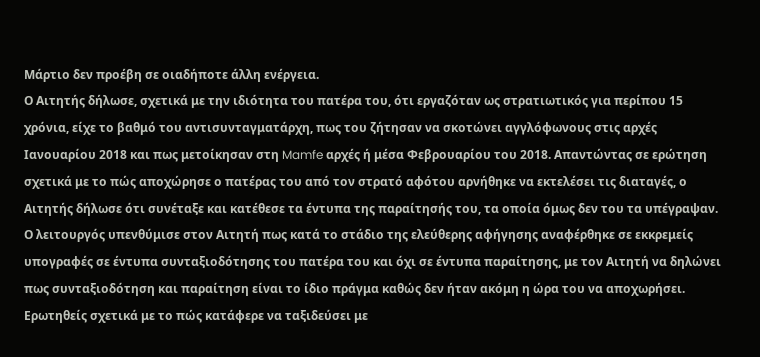Μάρτιο δεν προέβη σε οιαδήποτε άλλη ενέργεια.
Ο Αιτητής δήλωσε, σχετικά με την ιδιότητα του πατέρα του, ότι εργαζόταν ως στρατιωτικός για περίπου 15 χρόνια, είχε το βαθμό του αντισυνταγματάρχη, πως του ζήτησαν να σκοτώνει αγγλόφωνους στις αρχές Ιανουαρίου 2018 και πως μετοίκησαν στη Mamfe αρχές ή μέσα Φεβρουαρίου του 2018. Απαντώντας σε ερώτηση σχετικά με το πώς αποχώρησε ο πατέρας του από τον στρατό αφότου αρνήθηκε να εκτελέσει τις διαταγές, ο Αιτητής δήλωσε ότι συνέταξε και κατέθεσε τα έντυπα της παραίτησής του, τα οποία όμως δεν του τα υπέγραψαν. Ο λειτουργός υπενθύμισε στον Αιτητή πως κατά το στάδιο της ελεύθερης αφήγησης αναφέρθηκε σε εκκρεμείς υπογραφές σε έντυπα συνταξιοδότησης του πατέρα του και όχι σε έντυπα παραίτησης, με τον Αιτητή να δηλώνει πως συνταξιοδότηση και παραίτηση είναι το ίδιο πράγμα καθώς δεν ήταν ακόμη η ώρα του να αποχωρήσει.
Ερωτηθείς σχετικά με το πώς κατάφερε να ταξιδεύσει με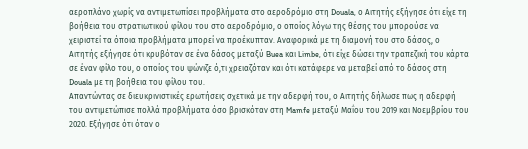αεροπλάνο χωρίς να αντιμετωπίσει προβλήματα στο αεροδρόμιο στη Douala, ο Αιτητής εξήγησε ότι είχε τη βοήθεια του στρατιωτικού φίλου του στο αεροδρόμιο, ο οποίος λόγω της θέσης του μπορούσε να χειριστεί τα όποια προβλήματα μπορεί να προέκυπταν. Αναφορικά με τη διαμονή του στο δάσος, ο Αιτητής εξήγησε ότι κρυβόταν σε ένα δάσος μεταξύ Buea και Limbe, ότι είχε δώσει την τραπεζική του κάρτα σε έναν φίλο του, ο οποίος του ψώνιζε ό,τι χρειαζόταν και ότι κατάφερε να μεταβεί από το δάσος στη Douala με τη βοήθεια του φίλου του.
Απαντώντας σε διευκρινιστικές ερωτήσεις σχετικά με την αδερφή του, ο Αιτητής δήλωσε πως η αδερφή του αντιμετώπισε πολλά προβλήματα όσο βρισκόταν στη Mamfe μεταξύ Μαΐου του 2019 και Νοεμβρίου του 2020. Εξήγησε ότι όταν ο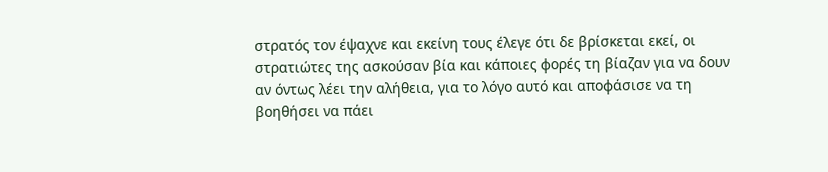στρατός τον έψαχνε και εκείνη τους έλεγε ότι δε βρίσκεται εκεί, οι στρατιώτες της ασκούσαν βία και κάποιες φορές τη βίαζαν για να δουν αν όντως λέει την αλήθεια, για το λόγο αυτό και αποφάσισε να τη βοηθήσει να πάει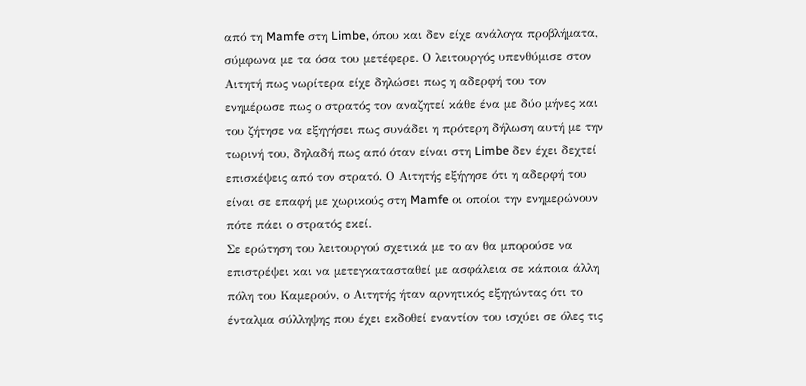από τη Mamfe στη Limbe, όπου και δεν είχε ανάλογα προβλήματα, σύμφωνα με τα όσα του μετέφερε. Ο λειτουργός υπενθύμισε στον Αιτητή πως νωρίτερα είχε δηλώσει πως η αδερφή του τον ενημέρωσε πως ο στρατός τον αναζητεί κάθε ένα με δύο μήνες και του ζήτησε να εξηγήσει πως συνάδει η πρότερη δήλωση αυτή με την τωρινή του, δηλαδή πως από όταν είναι στη Limbe δεν έχει δεχτεί επισκέψεις από τον στρατό. Ο Αιτητής εξήγησε ότι η αδερφή του είναι σε επαφή με χωρικούς στη Mamfe οι οποίοι την ενημερώνουν πότε πάει ο στρατός εκεί.
Σε ερώτηση του λειτουργού σχετικά με το αν θα μπορούσε να επιστρέψει και να μετεγκατασταθεί με ασφάλεια σε κάποια άλλη πόλη του Καμερούν, ο Αιτητής ήταν αρνητικός εξηγώντας ότι το ένταλμα σύλληψης που έχει εκδοθεί εναντίον του ισχύει σε όλες τις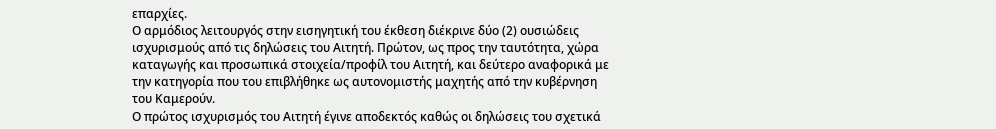επαρχίες.
Ο αρμόδιος λειτουργός στην εισηγητική του έκθεση διέκρινε δύο (2) ουσιώδεις ισχυρισμούς από τις δηλώσεις του Αιτητή. Πρώτον, ως προς την ταυτότητα, χώρα καταγωγής και προσωπικά στοιχεία/προφίλ του Αιτητή, και δεύτερο αναφορικά με την κατηγορία που του επιβλήθηκε ως αυτονομιστής μαχητής από την κυβέρνηση του Καμερούν.
Ο πρώτος ισχυρισμός του Αιτητή έγινε αποδεκτός καθώς οι δηλώσεις του σχετικά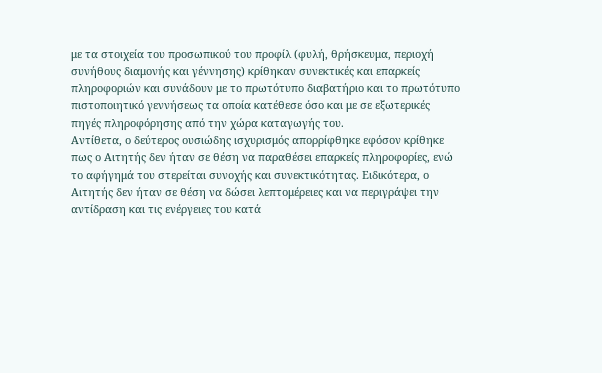με τα στοιχεία του προσωπικού του προφίλ (φυλή, θρήσκευμα, περιοχή συνήθους διαμονής και γέννησης) κρίθηκαν συνεκτικές και επαρκείς πληροφοριών και συνάδουν με το πρωτότυπο διαβατήριο και το πρωτότυπο πιστοποιητικό γεννήσεως τα οποία κατέθεσε όσο και με σε εξωτερικές πηγές πληροφόρησης από την χώρα καταγωγής του.
Αντίθετα, ο δεύτερος ουσιώδης ισχυρισμός απορρίφθηκε εφόσον κρίθηκε πως ο Αιτητής δεν ήταν σε θέση να παραθέσει επαρκείς πληροφορίες, ενώ το αφήγημά του στερείται συνοχής και συνεκτικότητας. Ειδικότερα, ο Αιτητής δεν ήταν σε θέση να δώσει λεπτομέρειες και να περιγράψει την αντίδραση και τις ενέργειες του κατά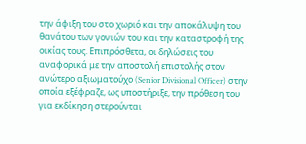την άφιξη του στο χωριό και την αποκάλυψη του θανάτου των γονιών του και την καταστροφή της οικίας τους. Επιπρόσθετα, οι δηλώσεις του αναφορικά με την αποστολή επιστολής στον ανώτερο αξιωματούχο (Senior Divisional Officer) στην οποία εξέφραζε, ως υποστήριξε, την πρόθεση του για εκδίκηση στερούνται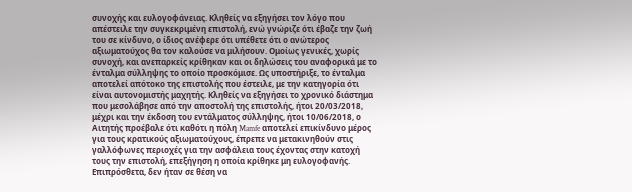συνοχής και ευλογοφάνειας. Κληθείς να εξηγήσει τον λόγο που απέστειλε την συγκεκριμένη επιστολή, ενώ γνώριζε ότι έβαζε την ζωή του σε κίνδυνο, ο ίδιος ανέφερε ότι υπέθετε ότι ο ανώτερος αξιωματούχος θα τον καλούσε να μιλήσουν. Ομοίως γενικές, χωρίς συνοχή, και ανεπαρκείς κρίθηκαν και οι δηλώσεις του αναφορικά με το ένταλμα σύλληψης το οποίο προσκόμισε. Ως υποστήριξε, το ένταλμα αποτελεί απότοκο της επιστολής που έστειλε, με την κατηγορία ότι είναι αυτονομιστής μαχητής. Κληθείς να εξηγήσει το χρονικό διάστημα που μεσολάβησε από την αποστολή της επιστολής, ήτοι 20/03/2018, μέχρι και την έκδοση του εντάλματος σύλληψης, ήτοι 10/06/2018, ο Αιτητής προέβαλε ότι καθότι η πόλη Mamfe αποτελεί επικίνδυνο μέρος για τους κρατικούς αξιωματούχους, έπρεπε να μετακινηθούν στις γαλλόφωνες περιοχές για την ασφάλεια τους έχοντας στην κατοχή τους την επιστολή, επεξήγηση η οποία κρίθηκε μη ευλογοφανής. Επιπρόσθετα, δεν ήταν σε θέση να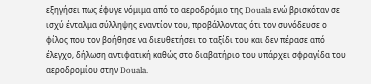εξηγήσει πως έφυγε νόμιμα από το αεροδρόμιο της Douala ενώ βρισκόταν σε ισχύ ένταλμα σύλληψης εναντίον του, προβάλλοντας ότι τον συνόδευσε ο φίλος που τον βοήθησε να διευθετήσει το ταξίδι του και δεν πέρασε από έλεγχο, δήλωση αντιφατική καθώς στο διαβατήριο του υπάρχει σφραγίδα του αεροδρομίου στην Douala.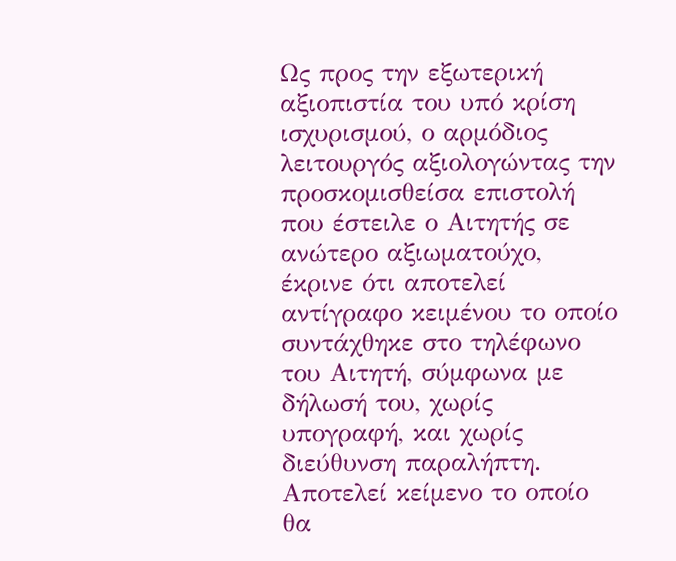Ως προς την εξωτερική αξιοπιστία του υπό κρίση ισχυρισμού, ο αρμόδιος λειτουργός αξιολογώντας την προσκομισθείσα επιστολή που έστειλε ο Αιτητής σε ανώτερο αξιωματούχο, έκρινε ότι αποτελεί αντίγραφο κειμένου το οποίο συντάχθηκε στο τηλέφωνο του Αιτητή, σύμφωνα με δήλωσή του, χωρίς υπογραφή, και χωρίς διεύθυνση παραλήπτη. Αποτελεί κείμενο το οποίο θα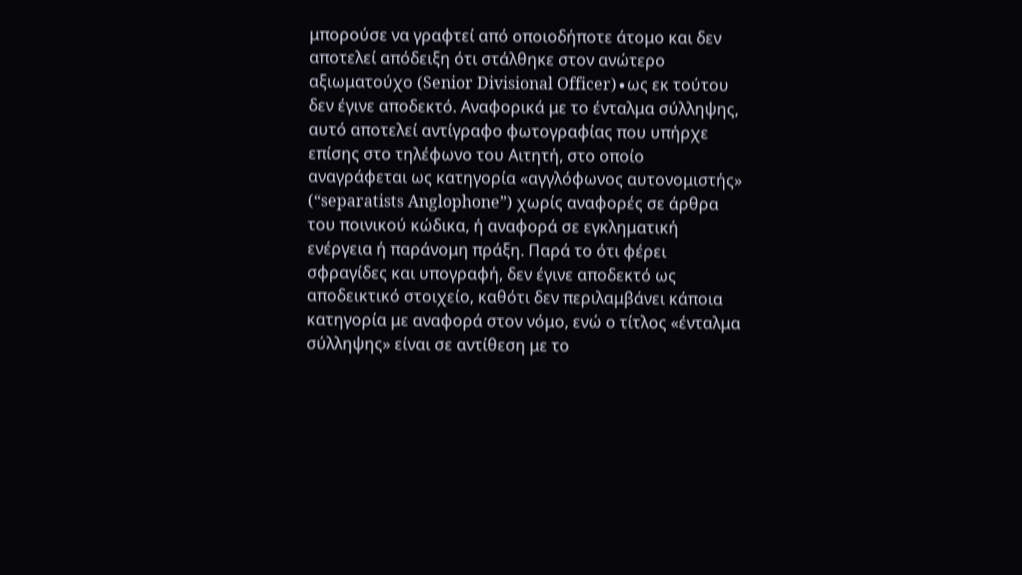μπορούσε να γραφτεί από οποιοδήποτε άτομο και δεν αποτελεί απόδειξη ότι στάλθηκε στον ανώτερο αξιωματούχο (Senior Divisional Officer)∙ως εκ τούτου δεν έγινε αποδεκτό. Αναφορικά με το ένταλμα σύλληψης, αυτό αποτελεί αντίγραφο φωτογραφίας που υπήρχε επίσης στο τηλέφωνο του Αιτητή, στο οποίο αναγράφεται ως κατηγορία «αγγλόφωνος αυτονομιστής» (“separatists Anglophone”) χωρίς αναφορές σε άρθρα του ποινικού κώδικα, ή αναφορά σε εγκληματική ενέργεια ή παράνομη πράξη. Παρά το ότι φέρει σφραγίδες και υπογραφή, δεν έγινε αποδεκτό ως αποδεικτικό στοιχείο, καθότι δεν περιλαμβάνει κάποια κατηγορία με αναφορά στον νόμο, ενώ ο τίτλος «ένταλμα σύλληψης» είναι σε αντίθεση με το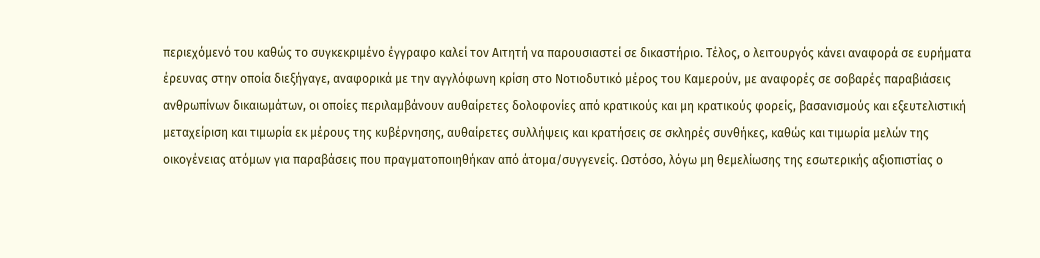περιεχόμενό του καθώς το συγκεκριμένο έγγραφο καλεί τον Αιτητή να παρουσιαστεί σε δικαστήριο. Τέλος, ο λειτουργός κάνει αναφορά σε ευρήματα έρευνας στην οποία διεξήγαγε, αναφορικά με την αγγλόφωνη κρίση στο Νοτιοδυτικό μέρος του Καμερούν, με αναφορές σε σοβαρές παραβιάσεις ανθρωπίνων δικαιωμάτων, οι οποίες περιλαμβάνουν αυθαίρετες δολοφονίες από κρατικούς και μη κρατικούς φορείς, βασανισμούς και εξευτελιστική μεταχείριση και τιμωρία εκ μέρους της κυβέρνησης, αυθαίρετες συλλήψεις και κρατήσεις σε σκληρές συνθήκες, καθώς και τιμωρία μελών της οικογένειας ατόμων για παραβάσεις που πραγματοποιηθήκαν από άτομα/συγγενείς. Ωστόσο, λόγω μη θεμελίωσης της εσωτερικής αξιοπιστίας ο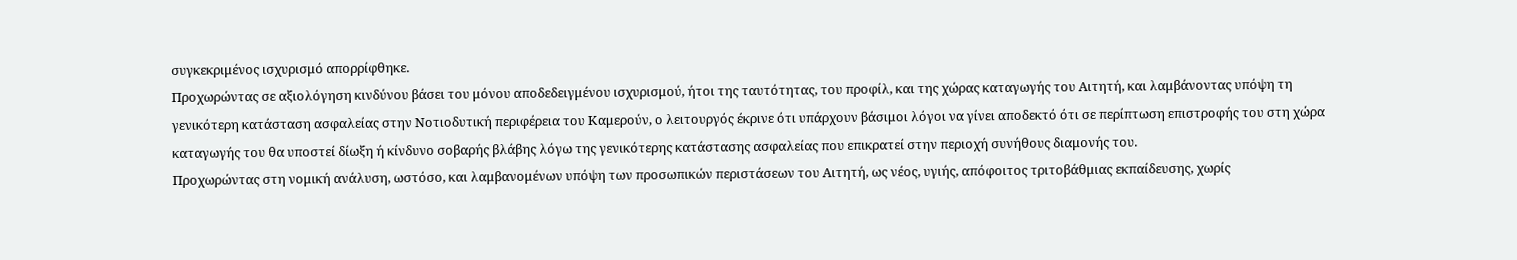συγκεκριμένος ισχυρισμό απορρίφθηκε.
Προχωρώντας σε αξιολόγηση κινδύνου βάσει του μόνου αποδεδειγμένου ισχυρισμού, ήτοι της ταυτότητας, του προφίλ, και της χώρας καταγωγής του Αιτητή, και λαμβάνοντας υπόψη τη γενικότερη κατάσταση ασφαλείας στην Νοτιοδυτική περιφέρεια του Καμερούν, ο λειτουργός έκρινε ότι υπάρχουν βάσιμοι λόγοι να γίνει αποδεκτό ότι σε περίπτωση επιστροφής του στη χώρα καταγωγής του θα υποστεί δίωξη ή κίνδυνο σοβαρής βλάβης λόγω της γενικότερης κατάστασης ασφαλείας που επικρατεί στην περιοχή συνήθους διαμονής του.
Προχωρώντας στη νομική ανάλυση, ωστόσο, και λαμβανομένων υπόψη των προσωπικών περιστάσεων του Αιτητή, ως νέος, υγιής, απόφοιτος τριτοβάθμιας εκπαίδευσης, χωρίς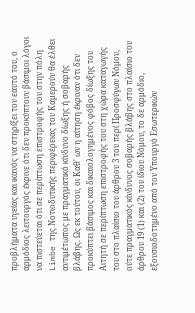προβλήματα υγείας και ικανός να στηρίξει τον εαυτό του, ο αρμόδιος λειτουργός έκρινε ότι δεν προκύπτουν βάσιμοι λόγοι να πιστεύεται ότι σε περίπτωση επιστροφής του στην πόλη Limbe της Νοτιοδυτικής περιφέρειας του Καμερούν θα έλθει αντιμέτωπος με πραγματικό κίνδυνο δίωξης ή σοβαρής βλάβης. Ως εκ τούτου, οι Καθ' ων η αίτηση έκριναν ότι δεν προκύπτει βάσιμος και δικαιολογημένος φόβος δίωξης του Αιτητή σε περίπτωση επιστροφής του στη χώρα καταγωγής του στο πλαίσιο του άρθρου 3 του περί Προσφύγων Νόμου, ούτε πραγματικός κίνδυνος σοβαρής βλάβης στο πλαίσιο του άρθρου 19 (1) και (2) του ίδιου Νόμου, το δε αρμόδιο, εξουσιοδοτημένο από τον Υπουργό Εσωτερικών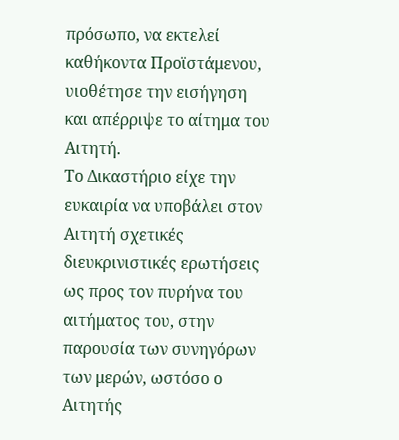πρόσωπο, να εκτελεί καθήκοντα Προϊστάμενου, υιοθέτησε την εισήγηση και απέρριψε το αίτημα του Αιτητή.
Το Δικαστήριο είχε την ευκαιρία να υποβάλει στον Αιτητή σχετικές διευκρινιστικές ερωτήσεις ως προς τον πυρήνα του αιτήματος του, στην παρουσία των συνηγόρων των μερών, ωστόσο ο Αιτητής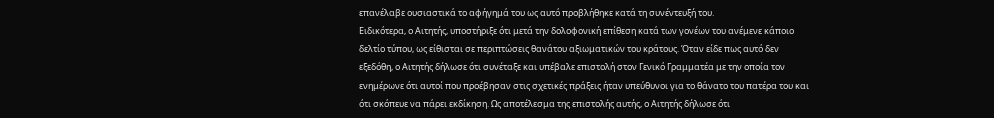επανέλαβε ουσιαστικά το αφήγημά του ως αυτό προβλήθηκε κατά τη συνέντευξή του.
Ειδικότερα, ο Αιτητής, υποστήριξε ότι μετά την δολοφονική επίθεση κατά των γονέων του ανέμενε κάποιο δελτίο τύπου, ως είθισται σε περιπτώσεις θανάτου αξιωματικών του κράτους. Όταν είδε πως αυτό δεν εξεδόθη, ο Αιτητής δήλωσε ότι συνέταξε και υπέβαλε επιστολή στον Γενικό Γραμματέα με την οποία τον ενημέρωνε ότι αυτοί που προέβησαν στις σχετικές πράξεις ήταν υπεύθυνοι για το θάνατο του πατέρα του και ότι σκόπευε να πάρει εκδίκηση. Ως αποτέλεσμα της επιστολής αυτής, ο Αιτητής δήλωσε ότι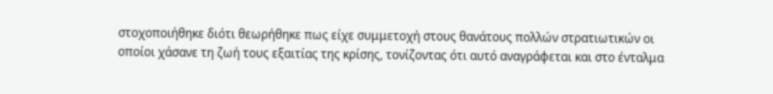στοχοποιήθηκε διότι θεωρήθηκε πως είχε συμμετοχή στους θανάτους πολλών στρατιωτικών οι οποίοι χάσανε τη ζωή τους εξαιτίας της κρίσης, τονίζοντας ότι αυτό αναγράφεται και στο ένταλμα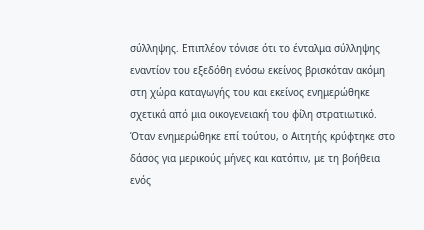σύλληψης. Επιπλέον τόνισε ότι το ένταλμα σύλληψης εναντίον του εξεδόθη ενόσω εκείνος βρισκόταν ακόμη στη χώρα καταγωγής του και εκείνος ενημερώθηκε σχετικά από μια οικογενειακή του φίλη στρατιωτικό. Όταν ενημερώθηκε επί τούτου, ο Αιτητής κρύφτηκε στο δάσος για μερικούς μήνες και κατόπιν, με τη βοήθεια ενός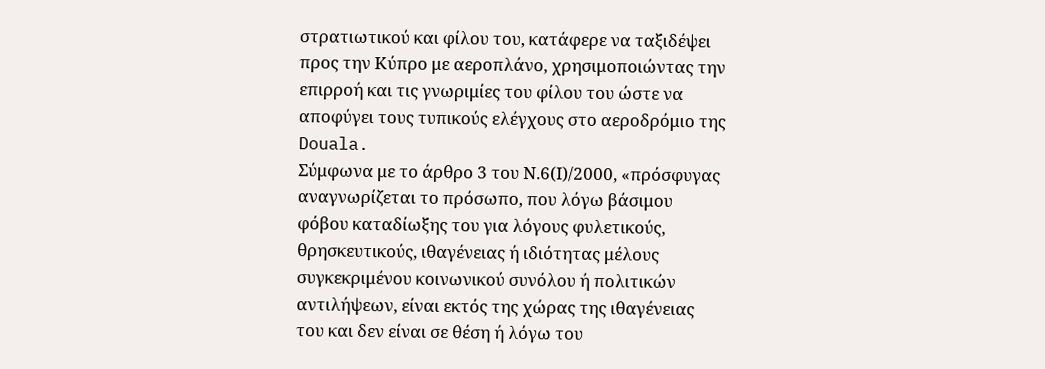στρατιωτικού και φίλου του, κατάφερε να ταξιδέψει προς την Κύπρο με αεροπλάνο, χρησιμοποιώντας την επιρροή και τις γνωριμίες του φίλου του ώστε να αποφύγει τους τυπικούς ελέγχους στο αεροδρόμιο της Douala.
Σύμφωνα με το άρθρο 3 του Ν.6(Ι)/2000, «πρόσφυγας αναγνωρίζεται το πρόσωπο, που λόγω βάσιμου φόβου καταδίωξης του για λόγους φυλετικούς, θρησκευτικούς, ιθαγένειας ή ιδιότητας μέλους συγκεκριμένου κοινωνικού συνόλου ή πολιτικών αντιλήψεων, είναι εκτός της χώρας της ιθαγένειας του και δεν είναι σε θέση ή λόγω του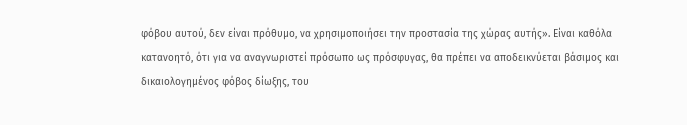φόβου αυτού, δεν είναι πρόθυμο, να χρησιμοποιήσει την προστασία της χώρας αυτής». Είναι καθόλα κατανοητό, ότι για να αναγνωριστεί πρόσωπο ως πρόσφυγας, θα πρέπει να αποδεικνύεται βάσιμος και δικαιολογημένος φόβος δίωξης, του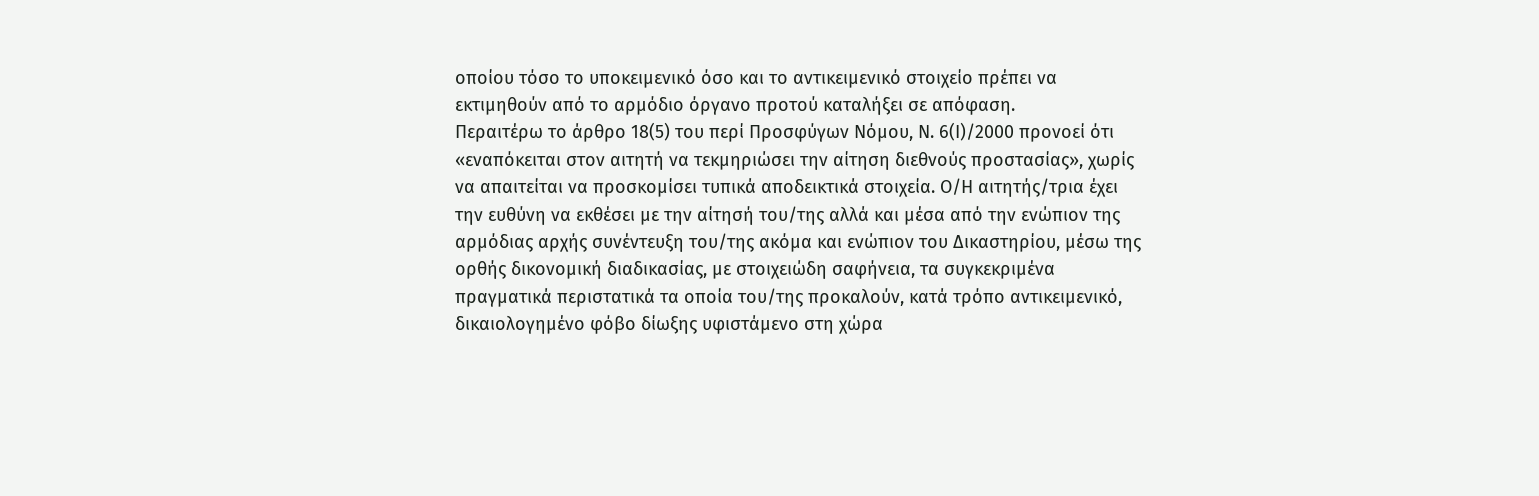οποίου τόσο το υποκειμενικό όσο και το αντικειμενικό στοιχείο πρέπει να εκτιμηθούν από το αρμόδιο όργανο προτού καταλήξει σε απόφαση.
Περαιτέρω το άρθρο 18(5) του περί Προσφύγων Νόμου, Ν. 6(Ι)/2000 προνοεί ότι «εναπόκειται στον αιτητή να τεκμηριώσει την αίτηση διεθνούς προστασίας», χωρίς να απαιτείται να προσκομίσει τυπικά αποδεικτικά στοιχεία. Ο/Η αιτητής/τρια έχει την ευθύνη να εκθέσει με την αίτησή του/της αλλά και μέσα από την ενώπιον της αρμόδιας αρχής συνέντευξη του/της ακόμα και ενώπιον του Δικαστηρίου, μέσω της ορθής δικονομική διαδικασίας, με στοιχειώδη σαφήνεια, τα συγκεκριμένα πραγματικά περιστατικά τα οποία του/της προκαλούν, κατά τρόπο αντικειμενικό, δικαιολογημένο φόβο δίωξης υφιστάμενο στη χώρα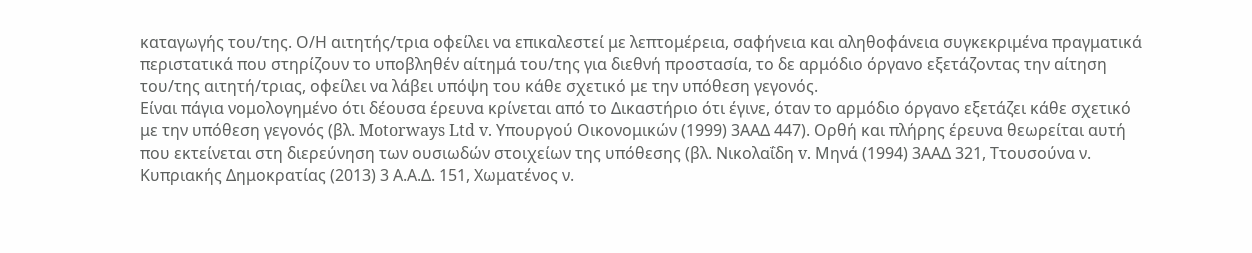καταγωγής του/της. Ο/Η αιτητής/τρια οφείλει να επικαλεστεί με λεπτομέρεια, σαφήνεια και αληθοφάνεια συγκεκριμένα πραγματικά περιστατικά που στηρίζουν το υποβληθέν αίτημά του/της για διεθνή προστασία, το δε αρμόδιο όργανο εξετάζοντας την αίτηση του/της αιτητή/τριας, οφείλει να λάβει υπόψη του κάθε σχετικό με την υπόθεση γεγονός.
Είναι πάγια νομολογημένο ότι δέουσα έρευνα κρίνεται από το Δικαστήριο ότι έγινε, όταν το αρμόδιο όργανο εξετάζει κάθε σχετικό με την υπόθεση γεγονός (βλ. Motorways Ltd v. Υπουργού Οικονομικών (1999) 3ΑΑΔ 447). Ορθή και πλήρης έρευνα θεωρείται αυτή που εκτείνεται στη διερεύνηση των ουσιωδών στοιχείων της υπόθεσης (βλ. Νικολαΐδη v. Μηνά (1994) 3ΑΑΔ 321, Ττουσούνα ν. Κυπριακής Δημοκρατίας (2013) 3 Α.Α.Δ. 151, Χωματένος ν.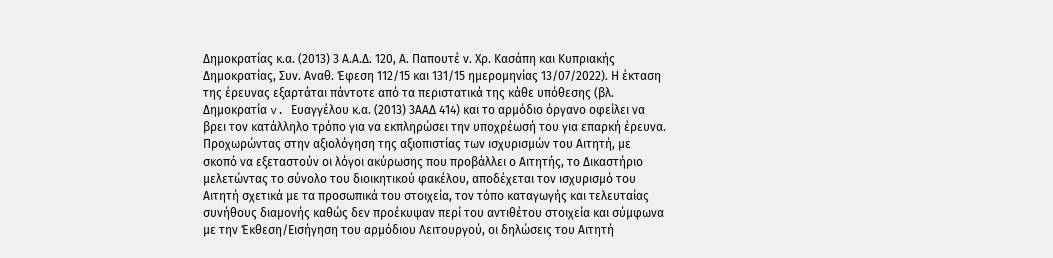Δημοκρατίας κ.α. (2013) 3 Α.Α.Δ. 120, Α. Παπουτέ ν. Χρ. Κασάπη και Κυπριακής Δημοκρατίας, Συν. Αναθ. Έφεση 112/15 και 131/15 ημερομηνίας 13/07/2022). Η έκταση της έρευνας εξαρτάται πάντοτε από τα περιστατικά της κάθε υπόθεσης (βλ. Δημοκρατία v. Ευαγγέλου κ.α. (2013) 3ΑΑΔ 414) και το αρμόδιο όργανο οφείλει να βρει τον κατάλληλο τρόπο για να εκπληρώσει την υποχρέωσή του για επαρκή έρευνα.
Προχωρώντας στην αξιολόγηση της αξιοπιστίας των ισχυρισμών του Αιτητή, με σκοπό να εξεταστούν οι λόγοι ακύρωσης που προβάλλει ο Αιτητής, το Δικαστήριο μελετώντας το σύνολο του διοικητικού φακέλου, αποδέχεται τον ισχυρισμό του Αιτητή σχετικά με τα προσωπικά του στοιχεία, τον τόπο καταγωγής και τελευταίας συνήθους διαμονής καθώς δεν προέκυψαν περί του αντιθέτου στοιχεία και σύμφωνα με την Έκθεση/Εισήγηση του αρμόδιου Λειτουργού, οι δηλώσεις του Αιτητή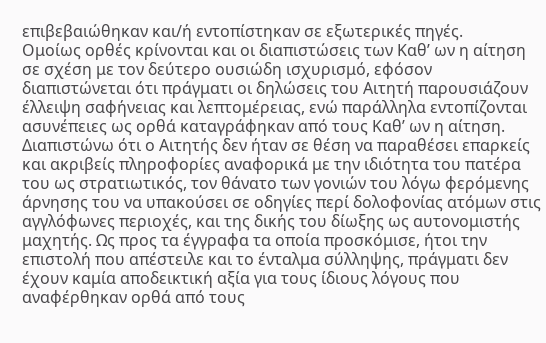επιβεβαιώθηκαν και/ή εντοπίστηκαν σε εξωτερικές πηγές.
Ομοίως ορθές κρίνονται και οι διαπιστώσεις των Καθ’ ων η αίτηση σε σχέση με τον δεύτερο ουσιώδη ισχυρισμό, εφόσον διαπιστώνεται ότι πράγματι οι δηλώσεις του Αιτητή παρουσιάζουν έλλειψη σαφήνειας και λεπτομέρειας, ενώ παράλληλα εντοπίζονται ασυνέπειες ως ορθά καταγράφηκαν από τους Καθ’ ων η αίτηση. Διαπιστώνω ότι ο Αιτητής δεν ήταν σε θέση να παραθέσει επαρκείς και ακριβείς πληροφορίες αναφορικά με την ιδιότητα του πατέρα του ως στρατιωτικός, τον θάνατο των γονιών του λόγω φερόμενης άρνησης του να υπακούσει σε οδηγίες περί δολοφονίας ατόμων στις αγγλόφωνες περιοχές, και της δικής του δίωξης ως αυτονομιστής μαχητής. Ως προς τα έγγραφα τα οποία προσκόμισε, ήτοι την επιστολή που απέστειλε και το ένταλμα σύλληψης, πράγματι δεν έχουν καμία αποδεικτική αξία για τους ίδιους λόγους που αναφέρθηκαν ορθά από τους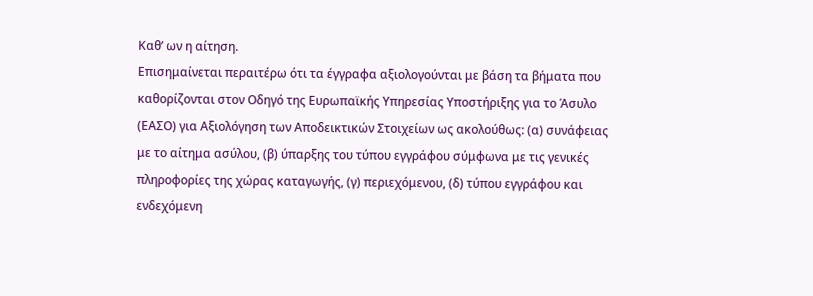Καθ’ ων η αίτηση.
Επισημαίνεται περαιτέρω ότι τα έγγραφα αξιολογούνται με βάση τα βήματα που καθορίζονται στον Οδηγό της Ευρωπαϊκής Υπηρεσίας Υποστήριξης για το Άσυλο (ΕΑΣΟ) για Αξιολόγηση των Αποδεικτικών Στοιχείων ως ακολούθως: (α) συνάφειας με το αίτημα ασύλου, (β) ύπαρξης του τύπου εγγράφου σύμφωνα με τις γενικές πληροφορίες της χώρας καταγωγής, (γ) περιεχόμενου, (δ) τύπου εγγράφου και ενδεχόμενη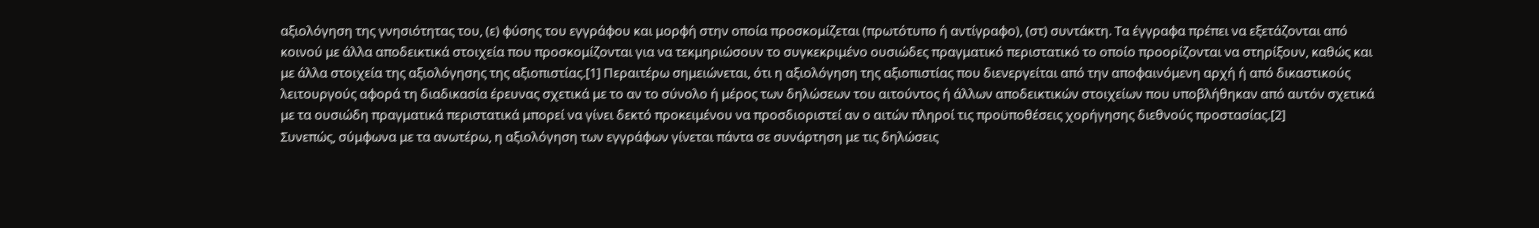αξιολόγηση της γνησιότητας του, (ε) φύσης του εγγράφου και μορφή στην οποία προσκομίζεται (πρωτότυπο ή αντίγραφο), (στ) συντάκτη. Τα έγγραφα πρέπει να εξετάζονται από κοινού με άλλα αποδεικτικά στοιχεία που προσκομίζονται για να τεκμηριώσουν το συγκεκριμένο ουσιώδες πραγματικό περιστατικό το οποίο προορίζονται να στηρίξουν, καθώς και με άλλα στοιχεία της αξιολόγησης της αξιοπιστίας.[1] Περαιτέρω σημειώνεται, ότι η αξιολόγηση της αξιοπιστίας που διενεργείται από την αποφαινόμενη αρχή ή από δικαστικούς λειτουργούς αφορά τη διαδικασία έρευνας σχετικά με το αν το σύνολο ή μέρος των δηλώσεων του αιτούντος ή άλλων αποδεικτικών στοιχείων που υποβλήθηκαν από αυτόν σχετικά με τα ουσιώδη πραγματικά περιστατικά μπορεί να γίνει δεκτό προκειμένου να προσδιοριστεί αν ο αιτών πληροί τις προϋποθέσεις χορήγησης διεθνούς προστασίας.[2]
Συνεπώς, σύμφωνα με τα ανωτέρω, η αξιολόγηση των εγγράφων γίνεται πάντα σε συνάρτηση με τις δηλώσεις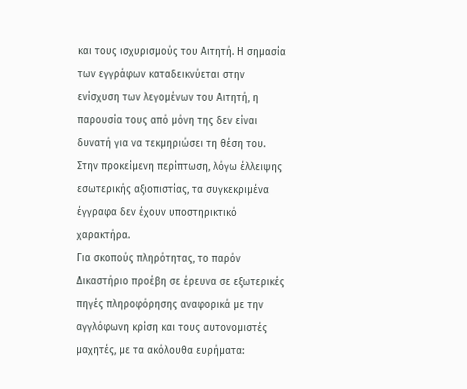και τους ισχυρισμούς του Αιτητή. Η σημασία των εγγράφων καταδεικνύεται στην ενίσχυση των λεγομένων του Αιτητή, η παρουσία τους από μόνη της δεν είναι δυνατή για να τεκμηριώσει τη θέση του. Στην προκείμενη περίπτωση, λόγω έλλειψης εσωτερικής αξιοπιστίας, τα συγκεκριμένα έγγραφα δεν έχουν υποστηρικτικό χαρακτήρα.
Για σκοπούς πληρότητας, το παρόν Δικαστήριο προέβη σε έρευνα σε εξωτερικές πηγές πληροφόρησης αναφορικά με την αγγλόφωνη κρίση και τους αυτονομιστές μαχητές, με τα ακόλουθα ευρήματα: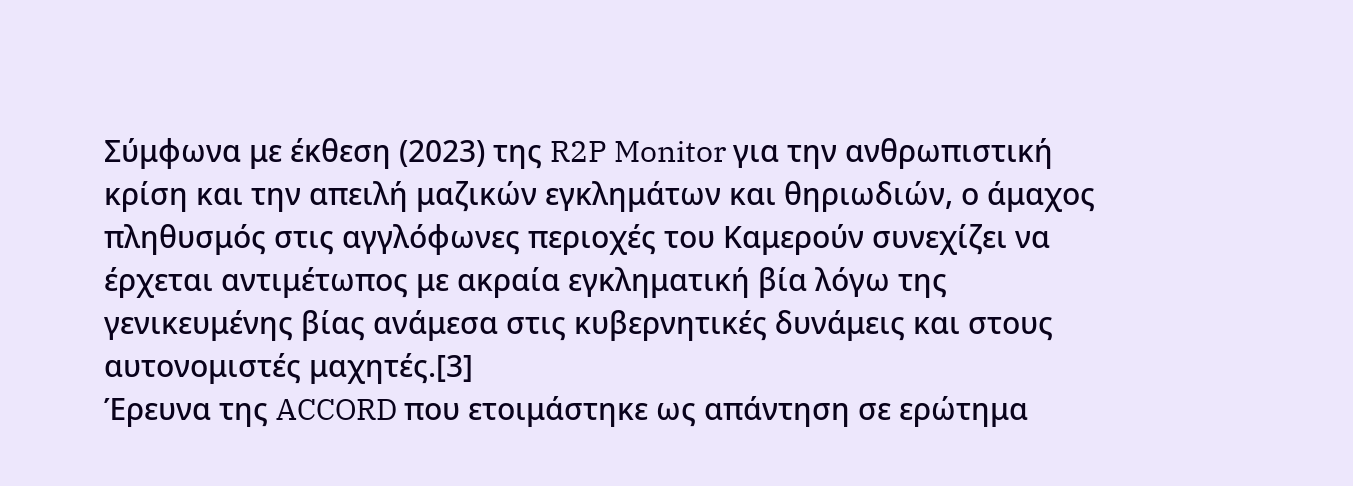Σύμφωνα με έκθεση (2023) της R2P Monitor για την ανθρωπιστική κρίση και την απειλή μαζικών εγκλημάτων και θηριωδιών, ο άμαχος πληθυσμός στις αγγλόφωνες περιοχές του Καμερούν συνεχίζει να έρχεται αντιμέτωπος με ακραία εγκληματική βία λόγω της γενικευμένης βίας ανάμεσα στις κυβερνητικές δυνάμεις και στους αυτονομιστές μαχητές.[3]
Έρευνα της ACCORD που ετοιμάστηκε ως απάντηση σε ερώτημα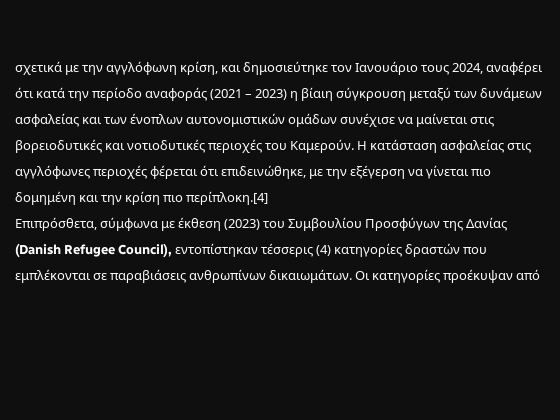σχετικά με την αγγλόφωνη κρίση, και δημοσιεύτηκε τον Ιανουάριο τους 2024, αναφέρει ότι κατά την περίοδο αναφοράς (2021 – 2023) η βίαιη σύγκρουση μεταξύ των δυνάμεων ασφαλείας και των ένοπλων αυτονομιστικών ομάδων συνέχισε να μαίνεται στις βορειοδυτικές και νοτιοδυτικές περιοχές του Καμερούν. Η κατάσταση ασφαλείας στις αγγλόφωνες περιοχές φέρεται ότι επιδεινώθηκε, με την εξέγερση να γίνεται πιο δομημένη και την κρίση πιο περίπλοκη.[4]
Επιπρόσθετα, σύμφωνα με έκθεση (2023) του Συμβουλίου Προσφύγων της Δανίας (Danish Refugee Council), εντοπίστηκαν τέσσερις (4) κατηγορίες δραστών που εμπλέκονται σε παραβιάσεις ανθρωπίνων δικαιωμάτων. Οι κατηγορίες προέκυψαν από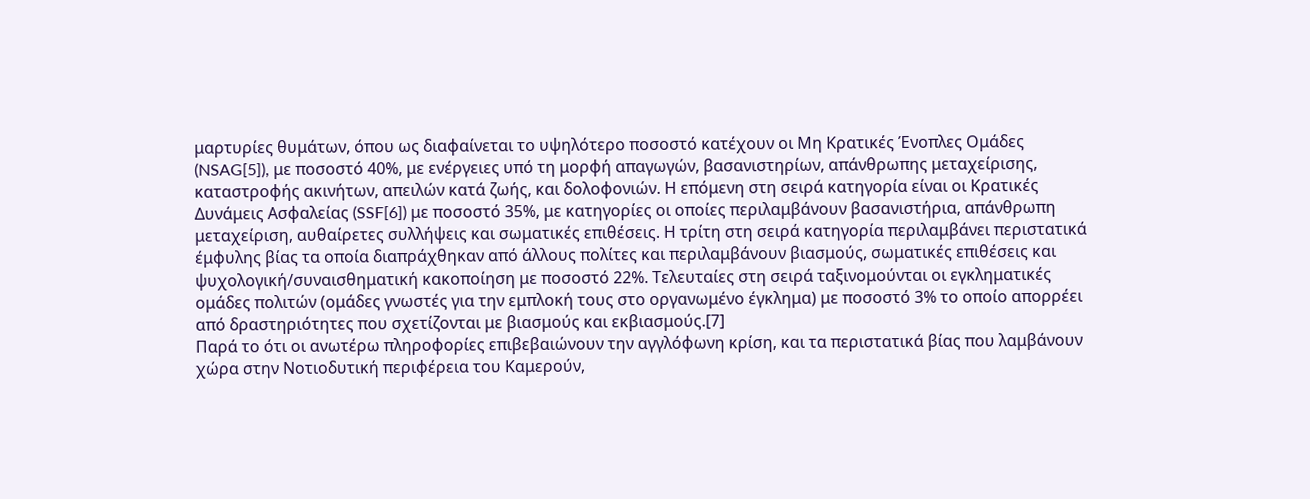μαρτυρίες θυμάτων, όπου ως διαφαίνεται το υψηλότερο ποσοστό κατέχουν οι Μη Κρατικές Ένοπλες Ομάδες (NSAG[5]), με ποσοστό 40%, με ενέργειες υπό τη μορφή απαγωγών, βασανιστηρίων, απάνθρωπης μεταχείρισης, καταστροφής ακινήτων, απειλών κατά ζωής, και δολοφονιών. Η επόμενη στη σειρά κατηγορία είναι οι Κρατικές Δυνάμεις Ασφαλείας (SSF[6]) με ποσοστό 35%, με κατηγορίες οι οποίες περιλαμβάνουν βασανιστήρια, απάνθρωπη μεταχείριση, αυθαίρετες συλλήψεις και σωματικές επιθέσεις. Η τρίτη στη σειρά κατηγορία περιλαμβάνει περιστατικά έμφυλης βίας τα οποία διαπράχθηκαν από άλλους πολίτες και περιλαμβάνουν βιασμούς, σωματικές επιθέσεις και ψυχολογική/συναισθηματική κακοποίηση με ποσοστό 22%. Τελευταίες στη σειρά ταξινομούνται οι εγκληματικές ομάδες πολιτών (ομάδες γνωστές για την εμπλοκή τους στο οργανωμένο έγκλημα) με ποσοστό 3% το οποίο απορρέει από δραστηριότητες που σχετίζονται με βιασμούς και εκβιασμούς.[7]
Παρά το ότι οι ανωτέρω πληροφορίες επιβεβαιώνουν την αγγλόφωνη κρίση, και τα περιστατικά βίας που λαμβάνουν χώρα στην Νοτιοδυτική περιφέρεια του Καμερούν,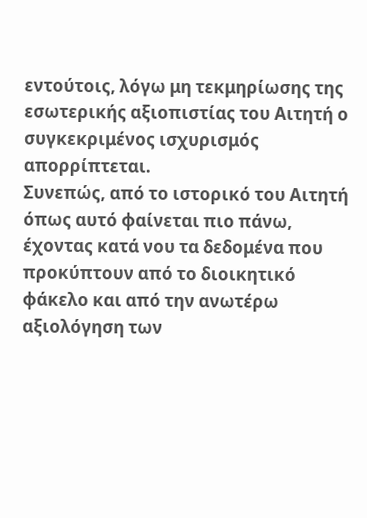εντούτοις, λόγω μη τεκμηρίωσης της εσωτερικής αξιοπιστίας του Αιτητή ο συγκεκριμένος ισχυρισμός απορρίπτεται.
Συνεπώς, από το ιστορικό του Αιτητή όπως αυτό φαίνεται πιο πάνω, έχοντας κατά νου τα δεδομένα που προκύπτουν από το διοικητικό φάκελο και από την ανωτέρω αξιολόγηση των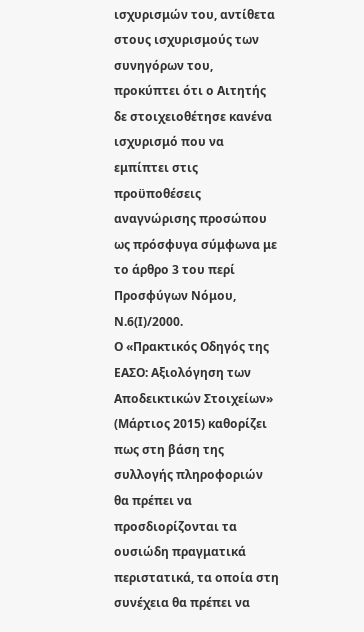ισχυρισμών του, αντίθετα στους ισχυρισμούς των συνηγόρων του, προκύπτει ότι ο Αιτητής δε στοιχειοθέτησε κανένα ισχυρισμό που να εμπίπτει στις προϋποθέσεις αναγνώρισης προσώπου ως πρόσφυγα σύμφωνα με το άρθρο 3 του περί Προσφύγων Νόμου, Ν.6(Ι)/2000.
Ο «Πρακτικός Οδηγός της ΕΑΣΟ: Αξιολόγηση των Αποδεικτικών Στοιχείων» (Μάρτιος 2015) καθορίζει πως στη βάση της συλλογής πληροφοριών θα πρέπει να προσδιορίζονται τα ουσιώδη πραγματικά περιστατικά, τα οποία στη συνέχεια θα πρέπει να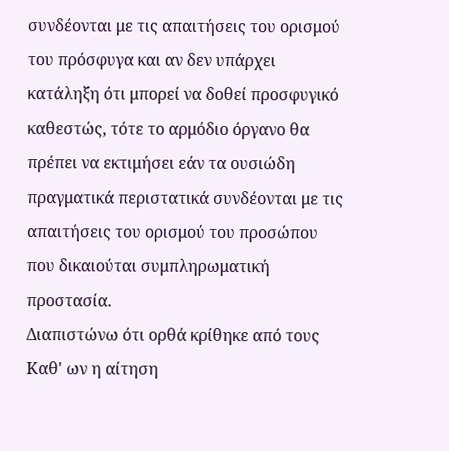συνδέονται με τις απαιτήσεις του ορισμού του πρόσφυγα και αν δεν υπάρχει κατάληξη ότι μπορεί να δοθεί προσφυγικό καθεστώς, τότε το αρμόδιο όργανο θα πρέπει να εκτιμήσει εάν τα ουσιώδη πραγματικά περιστατικά συνδέονται με τις απαιτήσεις του ορισμού του προσώπου που δικαιούται συμπληρωματική προστασία.
Διαπιστώνω ότι ορθά κρίθηκε από τους Καθ' ων η αίτηση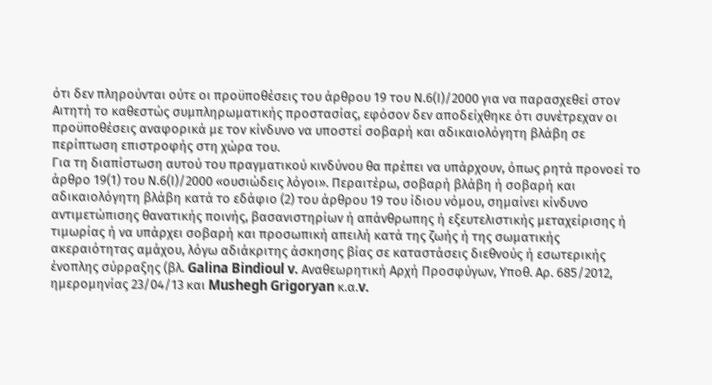ότι δεν πληρούνται ούτε οι προϋποθέσεις του άρθρου 19 του Ν.6(Ι)/2000 για να παρασχεθεί στον Αιτητή το καθεστώς συμπληρωματικής προστασίας, εφόσον δεν αποδείχθηκε ότι συνέτρεχαν οι προϋποθέσεις αναφορικά με τον κίνδυνο να υποστεί σοβαρή και αδικαιολόγητη βλάβη σε περίπτωση επιστροφής στη χώρα του.
Για τη διαπίστωση αυτού του πραγματικού κινδύνου θα πρέπει να υπάρχουν, όπως ρητά προνοεί το άρθρο 19(1) του Ν.6(Ι)/2000 «ουσιώδεις λόγοι». Περαιτέρω, σοβαρή βλάβη ή σοβαρή και αδικαιολόγητη βλάβη κατά το εδάφιο (2) του άρθρου 19 του ίδιου νόμου, σημαίνει κίνδυνο αντιμετώπισης θανατικής ποινής, βασανιστηρίων ή απάνθρωπης ή εξευτελιστικής μεταχείρισης ή τιμωρίας ή να υπάρχει σοβαρή και προσωπική απειλή κατά της ζωής ή της σωματικής ακεραιότητας αμάχου, λόγω αδιάκριτης άσκησης βίας σε καταστάσεις διεθνούς ή εσωτερικής ένοπλης σύρραξης (βλ. Galina Bindioul v. Αναθεωρητική Αρχή Προσφύγων, Υποθ. Αρ. 685/2012, ημερομηνίας 23/04/13 και Mushegh Grigoryan κ.α.v.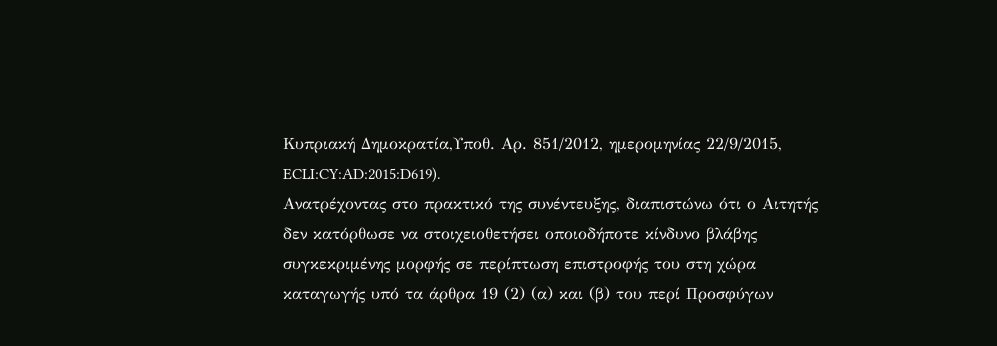Κυπριακή Δημοκρατία,Υποθ. Αρ. 851/2012, ημερομηνίας 22/9/2015, ECLI:CY:AD:2015:D619).
Ανατρέχοντας στο πρακτικό της συνέντευξης, διαπιστώνω ότι ο Αιτητής δεν κατόρθωσε να στοιχειοθετήσει οποιοδήποτε κίνδυνο βλάβης συγκεκριμένης μορφής σε περίπτωση επιστροφής του στη χώρα καταγωγής υπό τα άρθρα 19 (2) (α) και (β) του περί Προσφύγων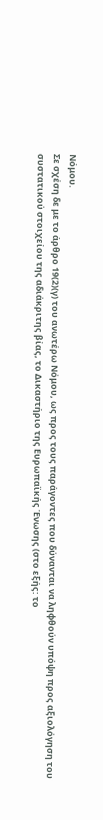Νόμου.
Σε σχέση δε με το άρθρο 19(2)(γ) του ανωτέρω Νόμου, ως προς τους παράγοντες που δύνανται να ληφθούν υπόψη προς αξιολόγηση του συστατικού στοιχείου της αδιάκριτης βίας, το Δικαστήριο της Ευρωπαϊκής Ένωσης (στο εξής: το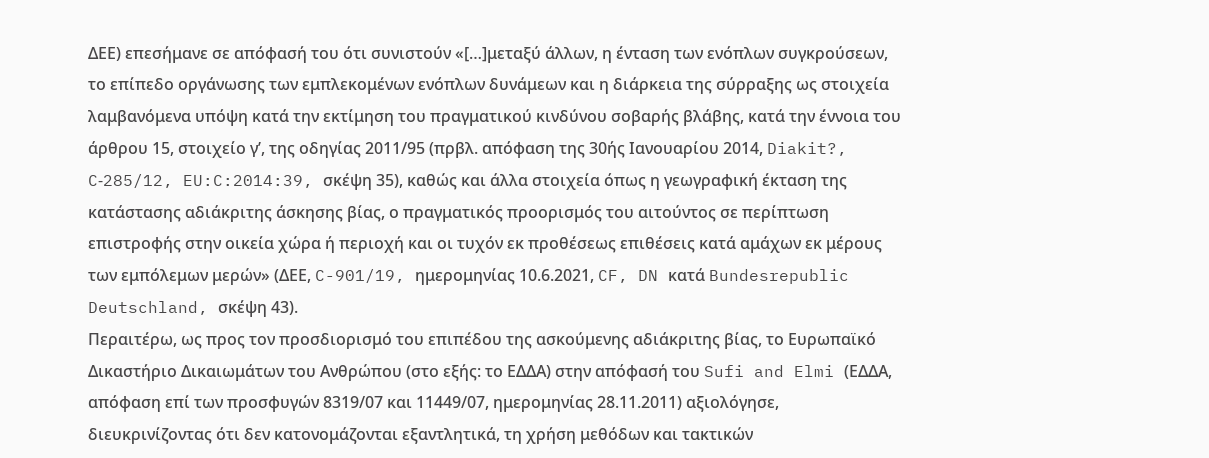ΔΕΕ) επεσήμανε σε απόφασή του ότι συνιστούν «[…]μεταξύ άλλων, η ένταση των ενόπλων συγκρούσεων, το επίπεδο οργάνωσης των εμπλεκομένων ενόπλων δυνάμεων και η διάρκεια της σύρραξης ως στοιχεία λαμβανόμενα υπόψη κατά την εκτίμηση του πραγματικού κινδύνου σοβαρής βλάβης, κατά την έννοια του άρθρου 15, στοιχείο γʹ, της οδηγίας 2011/95 (πρβλ. απόφαση της 30ής Ιανουαρίου 2014, Diakit?, C‑285/12, EU:C:2014:39, σκέψη 35), καθώς και άλλα στοιχεία όπως η γεωγραφική έκταση της κατάστασης αδιάκριτης άσκησης βίας, ο πραγματικός προορισμός του αιτούντος σε περίπτωση επιστροφής στην οικεία χώρα ή περιοχή και οι τυχόν εκ προθέσεως επιθέσεις κατά αμάχων εκ μέρους των εμπόλεμων μερών» (ΔΕΕ, C-901/19, ημερομηνίας 10.6.2021, CF, DN κατά Bundesrepublic Deutschland, σκέψη 43).
Περαιτέρω, ως προς τον προσδιορισμό του επιπέδου της ασκούμενης αδιάκριτης βίας, το Ευρωπαϊκό Δικαστήριο Δικαιωμάτων του Ανθρώπου (στο εξής: το ΕΔΔΑ) στην απόφασή του Sufi and Elmi (ΕΔΔΑ, απόφαση επί των προσφυγών 8319/07 και 11449/07, ημερομηνίας 28.11.2011) αξιολόγησε, διευκρινίζοντας ότι δεν κατονομάζονται εξαντλητικά, τη χρήση μεθόδων και τακτικών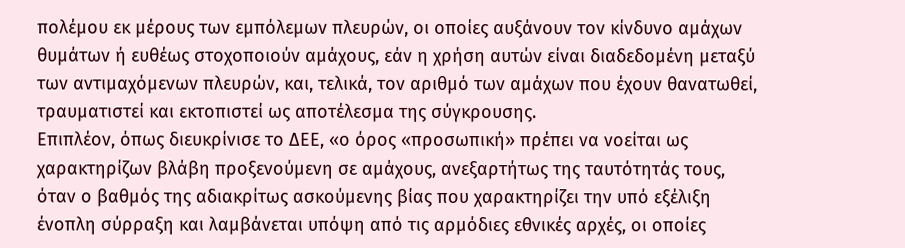πολέμου εκ μέρους των εμπόλεμων πλευρών, οι οποίες αυξάνουν τον κίνδυνο αμάχων θυμάτων ή ευθέως στοχοποιούν αμάχους, εάν η χρήση αυτών είναι διαδεδομένη μεταξύ των αντιμαχόμενων πλευρών, και, τελικά, τον αριθμό των αμάχων που έχουν θανατωθεί, τραυματιστεί και εκτοπιστεί ως αποτέλεσμα της σύγκρουσης.
Επιπλέον, όπως διευκρίνισε το ΔΕΕ, «ο όρος «προσωπική» πρέπει να νοείται ως χαρακτηρίζων βλάβη προξενούμενη σε αμάχους, ανεξαρτήτως της ταυτότητάς τους, όταν ο βαθμός της αδιακρίτως ασκούμενης βίας που χαρακτηρίζει την υπό εξέλιξη ένοπλη σύρραξη και λαμβάνεται υπόψη από τις αρμόδιες εθνικές αρχές, οι οποίες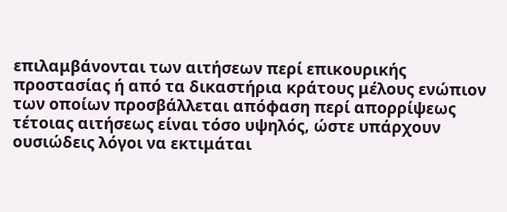επιλαμβάνονται των αιτήσεων περί επικουρικής προστασίας ή από τα δικαστήρια κράτους μέλους ενώπιον των οποίων προσβάλλεται απόφαση περί απορρίψεως τέτοιας αιτήσεως είναι τόσο υψηλός, ώστε υπάρχουν ουσιώδεις λόγοι να εκτιμάται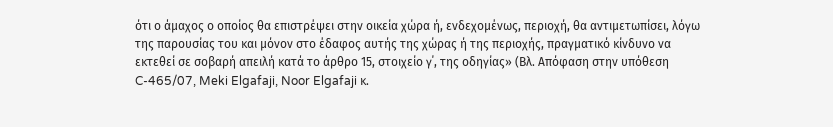ότι ο άμαχος ο οποίος θα επιστρέψει στην οικεία χώρα ή, ενδεχομένως, περιοχή, θα αντιμετωπίσει, λόγω της παρουσίας του και μόνον στο έδαφος αυτής της χώρας ή της περιοχής, πραγματικό κίνδυνο να εκτεθεί σε σοβαρή απειλή κατά το άρθρο 15, στοιχείο γ΄, της οδηγίας» (Βλ. Απόφαση στην υπόθεση C-465/07, Meki Elgafaji, Noor Elgafaji κ.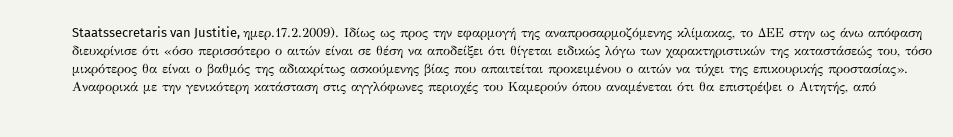Staatssecretaris van Justitie, ημερ.17.2.2009). Ιδίως ως προς την εφαρμογή της αναπροσαρμοζόμενης κλίμακας, το ΔΕΕ στην ως άνω απόφαση διευκρίνισε ότι «όσο περισσότερο ο αιτών είναι σε θέση να αποδείξει ότι θίγεται ειδικώς λόγω των χαρακτηριστικών της καταστάσεώς του, τόσο μικρότερος θα είναι ο βαθμός της αδιακρίτως ασκούμενης βίας που απαιτείται προκειμένου ο αιτών να τύχει της επικουρικής προστασίας».
Αναφορικά με την γενικότερη κατάσταση στις αγγλόφωνες περιοχές του Καμερούν όπου αναμένεται ότι θα επιστρέψει ο Αιτητής, από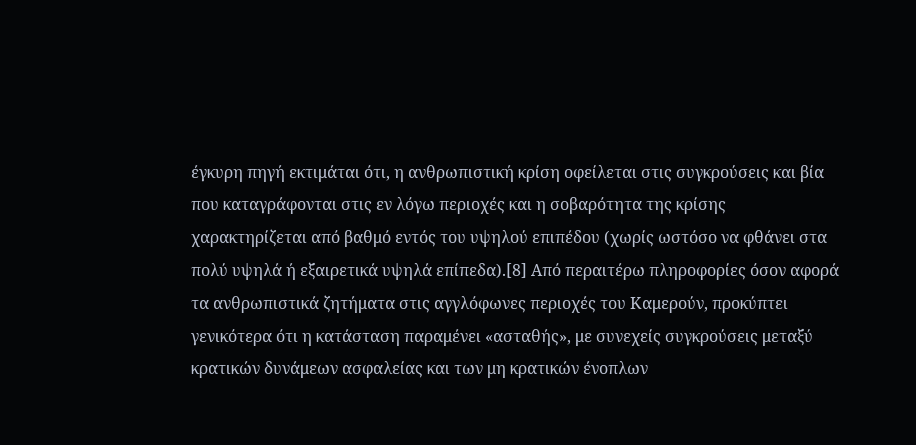έγκυρη πηγή εκτιμάται ότι, η ανθρωπιστική κρίση οφείλεται στις συγκρούσεις και βία που καταγράφονται στις εν λόγω περιοχές και η σοβαρότητα της κρίσης χαρακτηρίζεται από βαθμό εντός του υψηλού επιπέδου (χωρίς ωστόσο να φθάνει στα πολύ υψηλά ή εξαιρετικά υψηλά επίπεδα).[8] Από περαιτέρω πληροφορίες όσον αφορά τα ανθρωπιστικά ζητήματα στις αγγλόφωνες περιοχές του Καμερούν, προκύπτει γενικότερα ότι η κατάσταση παραμένει «ασταθής», με συνεχείς συγκρούσεις μεταξύ κρατικών δυνάμεων ασφαλείας και των μη κρατικών ένοπλων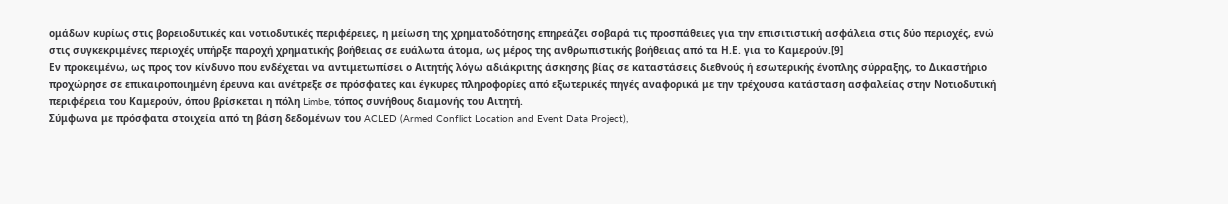ομάδων κυρίως στις βορειοδυτικές και νοτιοδυτικές περιφέρειες, η μείωση της χρηματοδότησης επηρεάζει σοβαρά τις προσπάθειες για την επισιτιστική ασφάλεια στις δύο περιοχές, ενώ στις συγκεκριμένες περιοχές υπήρξε παροχή χρηματικής βοήθειας σε ευάλωτα άτομα, ως μέρος της ανθρωπιστικής βοήθειας από τα Η.Ε. για το Καμερούν.[9]
Εν προκειμένω, ως προς τον κίνδυνο που ενδέχεται να αντιμετωπίσει ο Αιτητής λόγω αδιάκριτης άσκησης βίας σε καταστάσεις διεθνούς ή εσωτερικής ένοπλης σύρραξης, το Δικαστήριο προχώρησε σε επικαιροποιημένη έρευνα και ανέτρεξε σε πρόσφατες και έγκυρες πληροφορίες από εξωτερικές πηγές αναφορικά με την τρέχουσα κατάσταση ασφαλείας στην Νοτιοδυτική περιφέρεια του Καμερούν, όπου βρίσκεται η πόλη Limbe, τόπος συνήθους διαμονής του Αιτητή.
Σύμφωνα με πρόσφατα στοιχεία από τη βάση δεδομένων του ACLED (Armed Conflict Location and Event Data Project),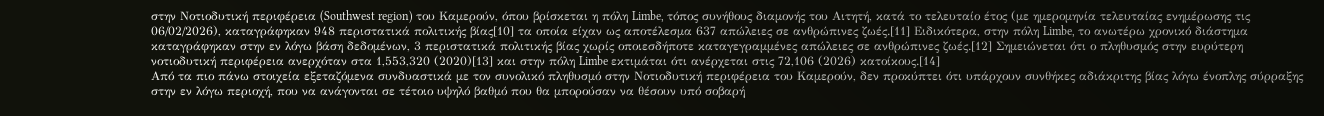στην Νοτιοδυτική περιφέρεια (Southwest region) του Καμερούν, όπου βρίσκεται η πόλη Limbe, τόπος συνήθους διαμονής του Αιτητή, κατά το τελευταίο έτος (με ημερομηνία τελευταίας ενημέρωσης τις 06/02/2026), καταγράφηκαν 948 περιστατικά πολιτικής βίας[10] τα οποία είχαν ως αποτέλεσμα 637 απώλειες σε ανθρώπινες ζωές.[11] Ειδικότερα, στην πόλη Limbe, το ανωτέρω χρονικό διάστημα καταγράφηκαν στην εν λόγω βάση δεδομένων, 3 περιστατικά πολιτικής βίας χωρίς οποιεσδήποτε καταγεγραμμένες απώλειες σε ανθρώπινες ζωές.[12] Σημειώνεται ότι ο πληθυσμός στην ευρύτερη νοτιοδυτική περιφέρεια ανερχόταν στα 1,553,320 (2020)[13] και στην πόλη Limbe εκτιμάται ότι ανέρχεται στις 72,106 (2026) κατοίκους.[14]
Από τα πιο πάνω στοιχεία εξεταζόμενα συνδυαστικά με τον συνολικό πληθυσμό στην Νοτιοδυτική περιφέρεια του Καμερούν, δεν προκύπτει ότι υπάρχουν συνθήκες αδιάκριτης βίας λόγω ένοπλης σύρραξης στην εν λόγω περιοχή, που να ανάγονται σε τέτοιο υψηλό βαθμό που θα μπορούσαν να θέσουν υπό σοβαρή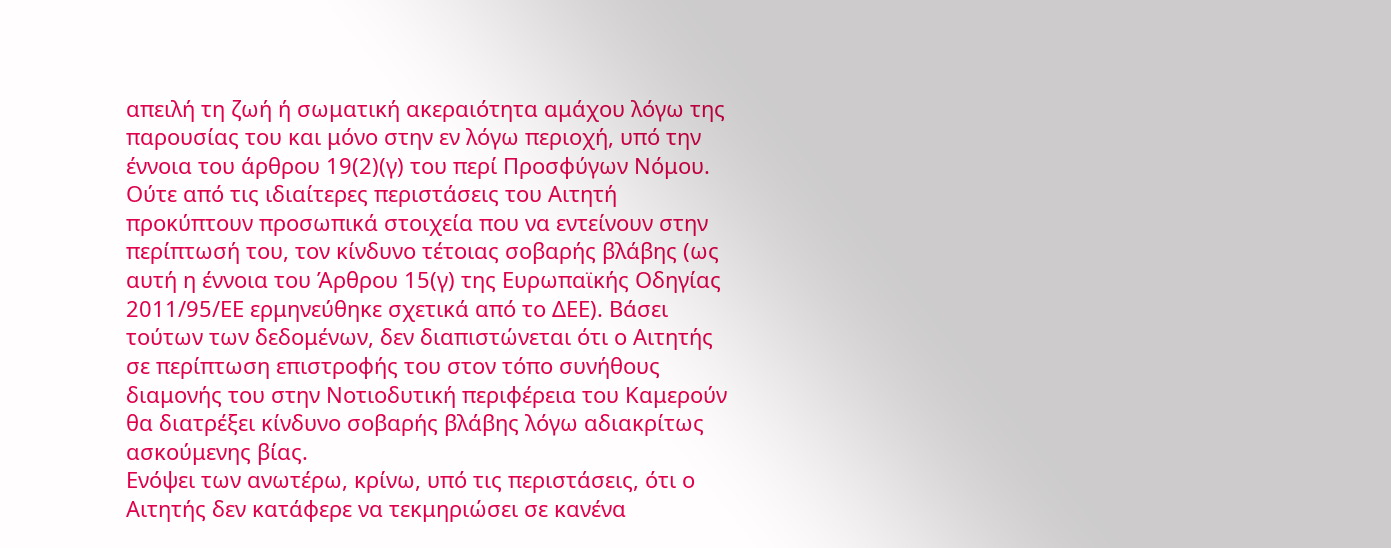απειλή τη ζωή ή σωματική ακεραιότητα αμάχου λόγω της παρουσίας του και μόνο στην εν λόγω περιοχή, υπό την έννοια του άρθρου 19(2)(γ) του περί Προσφύγων Νόμου.
Ούτε από τις ιδιαίτερες περιστάσεις του Αιτητή προκύπτουν προσωπικά στοιχεία που να εντείνουν στην περίπτωσή του, τον κίνδυνο τέτοιας σοβαρής βλάβης (ως αυτή η έννοια του Άρθρου 15(γ) της Ευρωπαϊκής Οδηγίας 2011/95/ΕΕ ερμηνεύθηκε σχετικά από το ΔΕΕ). Βάσει τούτων των δεδομένων, δεν διαπιστώνεται ότι ο Αιτητής σε περίπτωση επιστροφής του στον τόπο συνήθους διαμονής του στην Νοτιοδυτική περιφέρεια του Καμερούν θα διατρέξει κίνδυνο σοβαρής βλάβης λόγω αδιακρίτως ασκούμενης βίας.
Ενόψει των ανωτέρω, κρίνω, υπό τις περιστάσεις, ότι ο Αιτητής δεν κατάφερε να τεκμηριώσει σε κανένα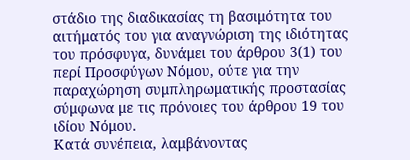στάδιο της διαδικασίας τη βασιμότητα του αιτήματός του για αναγνώριση της ιδιότητας του πρόσφυγα, δυνάμει του άρθρου 3(1) του περί Προσφύγων Νόμου, ούτε για την παραχώρηση συμπληρωματικής προστασίας σύμφωνα με τις πρόνοιες του άρθρου 19 του ιδίου Νόμου.
Κατά συνέπεια, λαμβάνοντας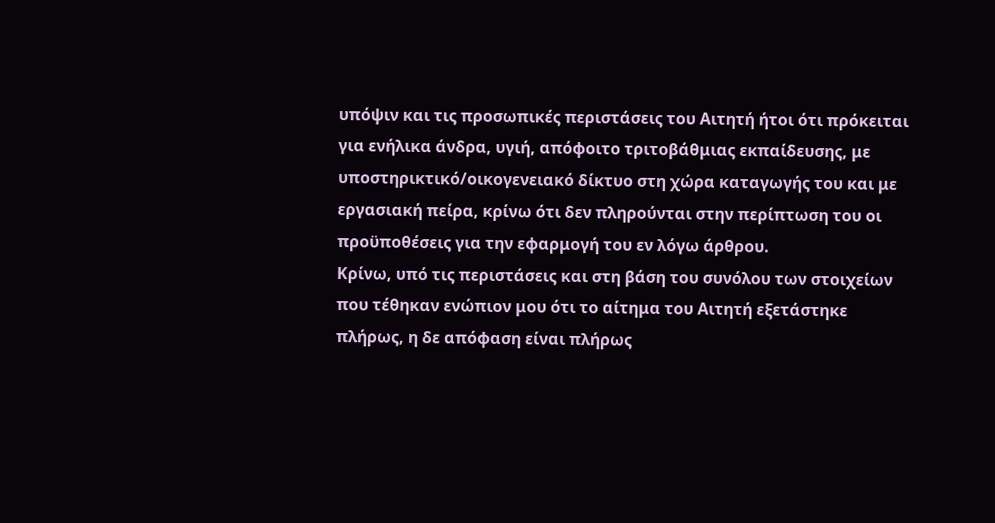υπόψιν και τις προσωπικές περιστάσεις τoυ Αιτητή ήτοι ότι πρόκειται για ενήλικα άνδρα, υγιή, απόφοιτο τριτοβάθμιας εκπαίδευσης, με υποστηρικτικό/οικογενειακό δίκτυο στη χώρα καταγωγής του και με εργασιακή πείρα, κρίνω ότι δεν πληρούνται στην περίπτωση του οι προϋποθέσεις για την εφαρμογή του εν λόγω άρθρου.
Κρίνω, υπό τις περιστάσεις και στη βάση του συνόλου των στοιχείων που τέθηκαν ενώπιον μου ότι το αίτημα του Αιτητή εξετάστηκε πλήρως, η δε απόφαση είναι πλήρως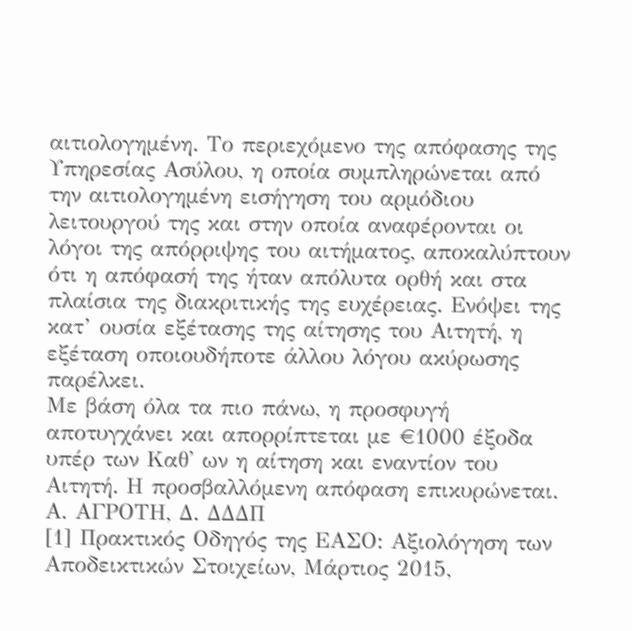αιτιολογημένη. Το περιεχόμενο της απόφασης της Υπηρεσίας Ασύλου, η οποία συμπληρώνεται από την αιτιολογημένη εισήγηση του αρμόδιου λειτουργού της και στην οποία αναφέρονται οι λόγοι της απόρριψης του αιτήματος, αποκαλύπτουν ότι η απόφασή της ήταν απόλυτα ορθή και στα πλαίσια της διακριτικής της ευχέρειας. Ενόψει της κατ’ ουσία εξέτασης της αίτησης του Αιτητή, η εξέταση οποιουδήποτε άλλου λόγου ακύρωσης παρέλκει.
Με βάση όλα τα πιο πάνω, η προσφυγή αποτυγχάνει και απορρίπτεται με €1000 έξοδα υπέρ των Καθ' ων η αίτηση και εναντίον του Αιτητή. Η προσβαλλόμενη απόφαση επικυρώνεται.
Α. AΓΡΟΤΗ, Δ. ΔΔΔΠ
[1] Πρακτικός Οδηγός της ΕΑΣΟ: Αξιολόγηση των Αποδεικτικών Στοιχείων, Μάρτιος 2015,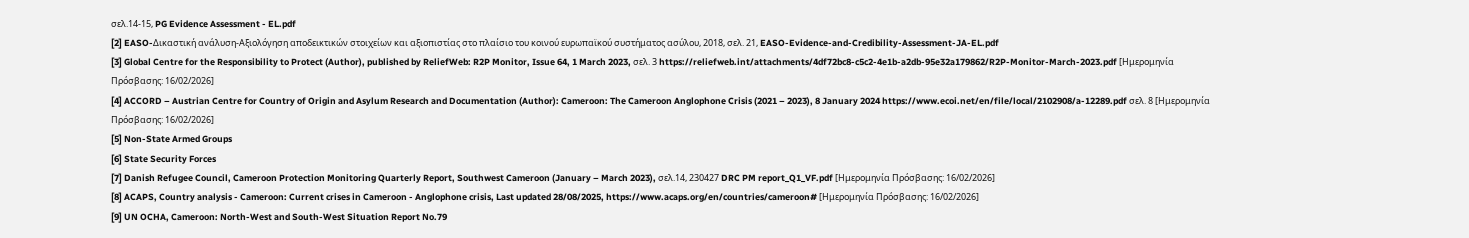σελ.14-15, PG Evidence Assessment - EL.pdf
[2] EASO-Δικαστική ανάλυση-Αξιολόγηση αποδεικτικών στοιχείων και αξιοπιστίας στο πλαίσιο του κοινού ευρωπαϊκού συστήματος ασύλου, 2018, σελ. 21, EASO-Evidence-and-Credibility-Assessment-JA-EL.pdf
[3] Global Centre for the Responsibility to Protect (Author), published by ReliefWeb: R2P Monitor, Issue 64, 1 March 2023, σελ. 3 https://reliefweb.int/attachments/4df72bc8-c5c2-4e1b-a2db-95e32a179862/R2P-Monitor-March-2023.pdf [Ημερομηνία Πρόσβασης: 16/02/2026]
[4] ACCORD – Austrian Centre for Country of Origin and Asylum Research and Documentation (Author): Cameroon: The Cameroon Anglophone Crisis (2021 – 2023), 8 January 2024 https://www.ecoi.net/en/file/local/2102908/a-12289.pdf σελ. 8 [Ημερομηνία Πρόσβασης: 16/02/2026]
[5] Non-State Armed Groups
[6] State Security Forces
[7] Danish Refugee Council, Cameroon Protection Monitoring Quarterly Report, Southwest Cameroon (January – March 2023), σελ.14, 230427 DRC PM report_Q1_VF.pdf [Ημερομηνία Πρόσβασης: 16/02/2026]
[8] ACAPS, Country analysis - Cameroon: Current crises in Cameroon - Anglophone crisis, Last updated 28/08/2025, https://www.acaps.org/en/countries/cameroon# [Ημερομηνία Πρόσβασης: 16/02/2026]
[9] UN OCHA, Cameroon: North-West and South-West Situation Report No.79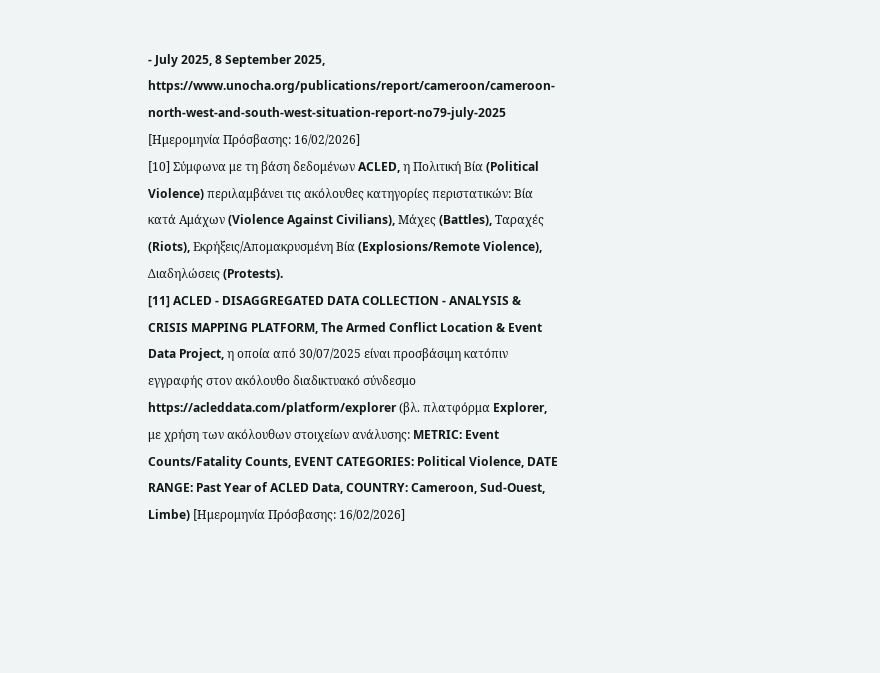- July 2025, 8 September 2025, https://www.unocha.org/publications/report/cameroon/cameroon-north-west-and-south-west-situation-report-no79-july-2025 [Ημερομηνία Πρόσβασης: 16/02/2026]
[10] Σύμφωνα με τη βάση δεδομένων ACLED, η Πολιτική Βία (Political Violence) περιλαμβάνει τις ακόλουθες κατηγορίες περιστατικών: Βία κατά Αμάχων (Violence Against Civilians), Μάχες (Battles), Ταραχές (Riots), Εκρήξεις/Απομακρυσμένη Βία (Explosions/Remote Violence), Διαδηλώσεις (Protests).
[11] ACLED - DISAGGREGATED DATA COLLECTION - ANALYSIS & CRISIS MAPPING PLATFORM, The Armed Conflict Location & Event Data Project, η οποία από 30/07/2025 είναι προσβάσιμη κατόπιν εγγραφής στον ακόλουθο διαδικτυακό σύνδεσμο https://acleddata.com/platform/explorer (βλ. πλατφόρμα Explorer, με χρήση των ακόλουθων στοιχείων ανάλυσης: METRIC: Event Counts/Fatality Counts, EVENT CATEGORIES: Political Violence, DATE RANGE: Past Year of ACLED Data, COUNTRY: Cameroon, Sud-Ouest, Limbe) [Ημερομηνία Πρόσβασης: 16/02/2026]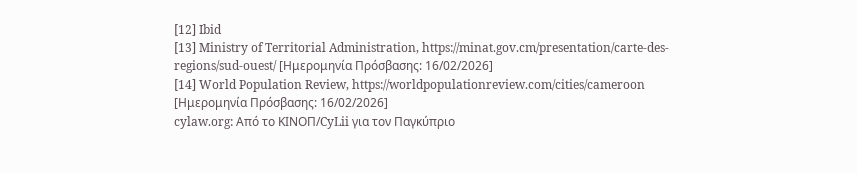[12] Ibid
[13] Ministry of Territorial Administration, https://minat.gov.cm/presentation/carte-des-regions/sud-ouest/ [Ημερομηνία Πρόσβασης: 16/02/2026]
[14] World Population Review, https://worldpopulationreview.com/cities/cameroon [Ημερομηνία Πρόσβασης: 16/02/2026]
cylaw.org: Από το ΚΙΝOΠ/CyLii για τον Παγκύπριο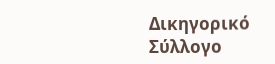Δικηγορικό Σύλλογο